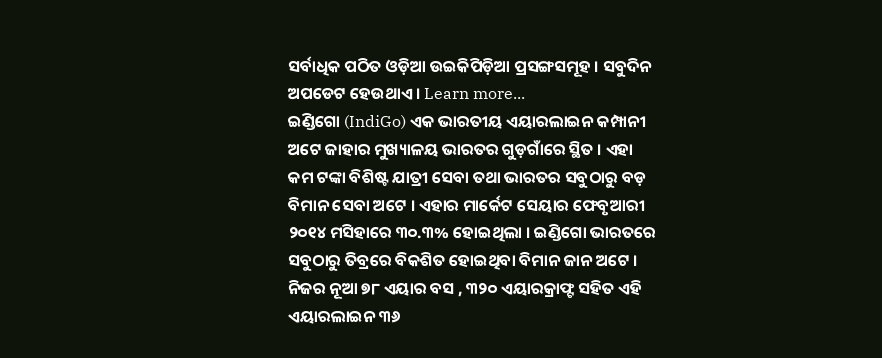ସର୍ବାଧିକ ପଠିତ ଓଡ଼ିଆ ଉଇକିପିଡ଼ିଆ ପ୍ରସଙ୍ଗସମୂହ । ସବୁଦିନ ଅପଡେଟ ହେଉଥାଏ । Learn more...
ଇଣ୍ଡିଗୋ (IndiGo) ଏକ ଭାରତୀୟ ଏୟାରଲାଇନ କମ୍ପାନୀ ଅଟେ ଜାହାର ମୁଖ୍ୟାଳୟ ଭାରତର ଗୁଡ଼ଗାଁରେ ସ୍ଥିତ । ଏହା କମ ଟଙ୍କା ବିଶିଷ୍ଟ ଯାତ୍ରୀ ସେବା ତଥା ଭାରତର ସବୁଠାରୁ ବଡ଼ ବିମାନ ସେବା ଅଟେ । ଏହାର ମାର୍କେଟ ସେୟାର ଫେବୃଆରୀ ୨୦୧୪ ମସିହାରେ ୩୦.୩% ହୋଇଥିଲା । ଇଣ୍ଡିଗୋ ଭାରତରେ ସବୁଠାରୁ ତିବ୍ରରେ ବିକଶିତ ହୋଇଥିବା ବିମାନ ଜାନ ଅଟେ । ନିଜର ନୂଆ ୭୮ ଏୟାର ବସ , ୩୨୦ ଏୟାରକ୍ରାଫ୍ଟ ସହିତ ଏହି ଏୟାରଲାଇନ ୩୬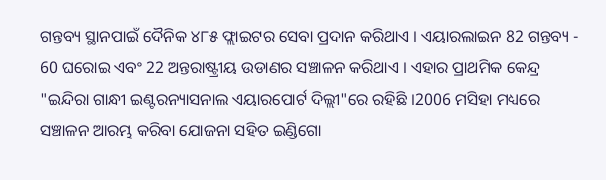ଗନ୍ତବ୍ୟ ସ୍ଥାନପାଇଁ ଦୈନିକ ୪୮୫ ଫ୍ଲାଇଟର ସେବା ପ୍ରଦାନ କରିଥାଏ । ଏୟାରଲାଇନ 82 ଗନ୍ତବ୍ୟ - 60 ଘରୋଇ ଏବଂ 22 ଅନ୍ତରାଷ୍ଟ୍ରୀୟ ଉଡାଣର ସଞ୍ଚାଳନ କରିଥାଏ । ଏହାର ପ୍ରାଥମିକ କେନ୍ଦ୍ର "ଇନ୍ଦିରା ଗାନ୍ଧୀ ଇଣ୍ଟରନ୍ୟାସନାଲ ଏୟାରପୋର୍ଟ ଦିଲ୍ଲୀ"ରେ ରହିଛି ।2006 ମସିହା ମଧ୍ୟରେ ସଞ୍ଚାଳନ ଆରମ୍ଭ କରିବା ଯୋଜନା ସହିତ ଇଣ୍ଡିଗୋ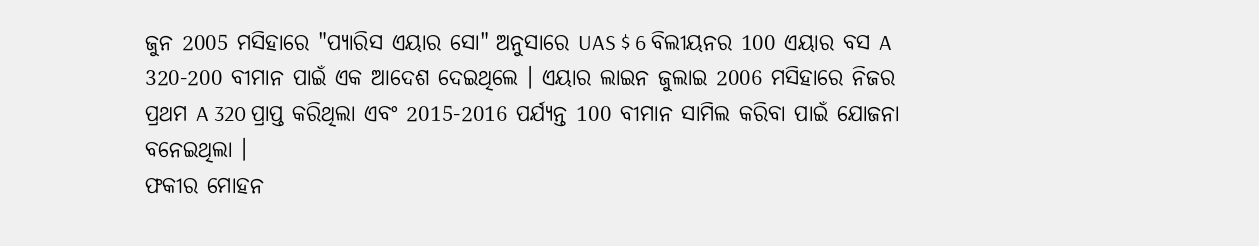ଜୁନ 2005 ମସିହାରେ "ପ୍ୟାରିସ ଏୟାର ସୋ" ଅନୁସାରେ UAS $ 6 ବିଲୀୟନର 100 ଏୟାର ବସ A 320-200 ବୀମାନ ପାଇଁ ଏକ ଆଦେଶ ଦେଇଥିଲେ । ଏୟାର ଲାଇନ ଜୁଲାଇ 2006 ମସିହାରେ ନିଜର ପ୍ରଥମ A 320 ପ୍ରାପ୍ତ କରିଥିଲା ଏବଂ 2015-2016 ପର୍ଯ୍ୟନ୍ତ 100 ବୀମାନ ସାମିଲ କରିବା ପାଇଁ ଯୋଜନା ବନେଇଥିଲା ।
ଫକୀର ମୋହନ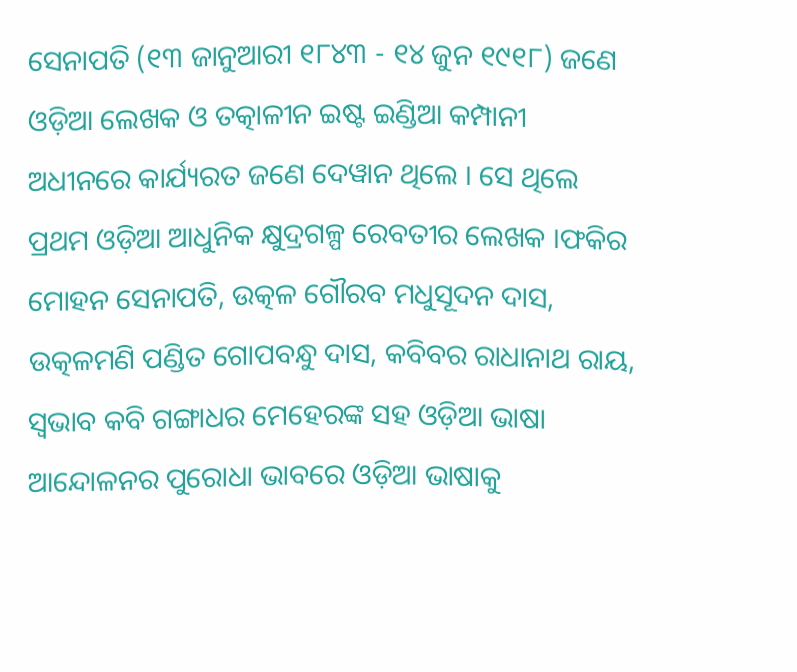ସେନାପତି (୧୩ ଜାନୁଆରୀ ୧୮୪୩ - ୧୪ ଜୁନ ୧୯୧୮) ଜଣେ ଓଡ଼ିଆ ଲେଖକ ଓ ତତ୍କାଳୀନ ଇଷ୍ଟ ଇଣ୍ଡିଆ କମ୍ପାନୀ ଅଧୀନରେ କାର୍ଯ୍ୟରତ ଜଣେ ଦେୱାନ ଥିଲେ । ସେ ଥିଲେ ପ୍ରଥମ ଓଡ଼ିଆ ଆଧୁନିକ କ୍ଷୁଦ୍ରଗଳ୍ପ ରେବତୀର ଲେଖକ ।ଫକିର ମୋହନ ସେନାପତି, ଉତ୍କଳ ଗୌରବ ମଧୁସୂଦନ ଦାସ, ଉତ୍କଳମଣି ପଣ୍ଡିତ ଗୋପବନ୍ଧୁ ଦାସ, କବିବର ରାଧାନାଥ ରାୟ, ସ୍ୱଭାବ କବି ଗଙ୍ଗାଧର ମେହେରଙ୍କ ସହ ଓଡ଼ିଆ ଭାଷା ଆନ୍ଦୋଳନର ପୁରୋଧା ଭାବରେ ଓଡ଼ିଆ ଭାଷାକୁ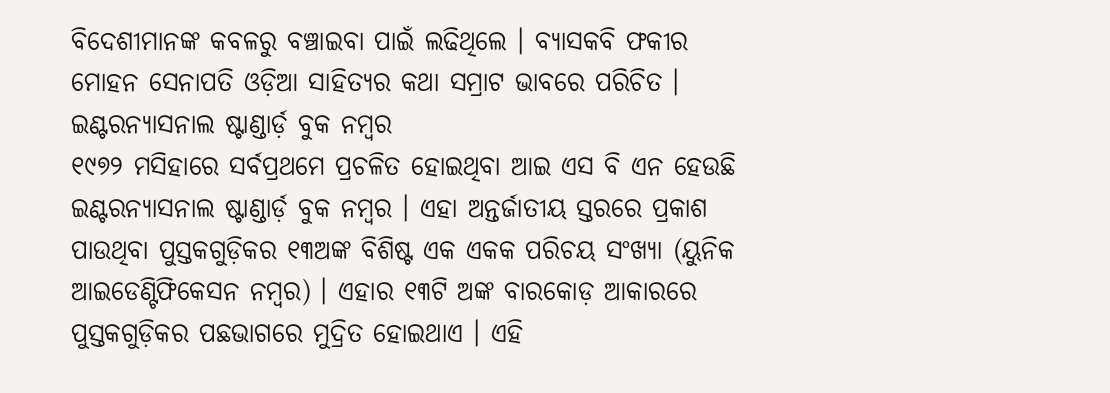ବିଦେଶୀମାନଙ୍କ କବଳରୁ ବଞ୍ଚାଇବା ପାଇଁ ଲଢିଥିଲେ । ବ୍ୟାସକବି ଫକୀର ମୋହନ ସେନାପତି ଓଡ଼ିଆ ସାହିତ୍ୟର କଥା ସମ୍ରାଟ ଭାବରେ ପରିଚିତ ।
ଇଣ୍ଟରନ୍ୟାସନାଲ ଷ୍ଟାଣ୍ଡାର୍ଡ଼ ବୁକ ନମ୍ବର
୧୯୭୨ ମସିହାରେ ସର୍ବପ୍ରଥମେ ପ୍ରଚଳିତ ହୋଇଥିବା ଆଇ ଏସ ବି ଏନ ହେଉଛି ଇଣ୍ଟରନ୍ୟାସନାଲ ଷ୍ଟାଣ୍ଡାର୍ଡ଼ ବୁକ ନମ୍ବର । ଏହା ଅନ୍ତର୍ଜାତୀୟ ସ୍ତରରେ ପ୍ରକାଶ ପାଉଥିବା ପୁସ୍ତକଗୁଡ଼ିକର ୧୩ଅଙ୍କ ବିଶିଷ୍ଟ ଏକ ଏକକ ପରିଚୟ ସଂଖ୍ୟା (ୟୁନିକ ଆଇଡେଣ୍ଟିଫିକେସନ ନମ୍ବର) । ଏହାର ୧୩ଟି ଅଙ୍କ ବାରକୋଡ଼ ଆକାରରେ ପୁସ୍ତକଗୁଡ଼ିକର ପଛଭାଗରେ ମୁଦ୍ରିତ ହୋଇଥାଏ । ଏହି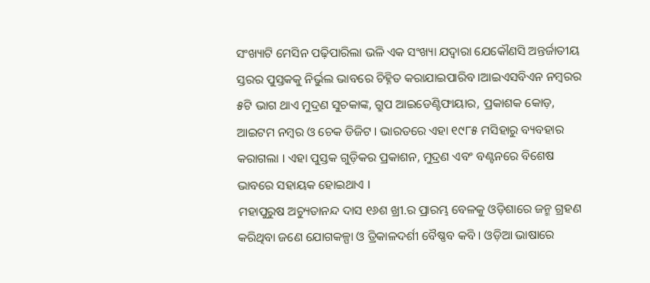ସଂଖ୍ୟାଟି ମେସିନ ପଢ଼ିପାରିଲା ଭଳି ଏକ ସଂଖ୍ୟା ଯଦ୍ୱାରା ଯେକୌଣସି ଅନ୍ତର୍ଜାତୀୟ ସ୍ତରର ପୁସ୍ତକକୁ ନିର୍ଭୁଲ ଭାବରେ ଚିହ୍ନିତ କରାଯାଇପାରିବ ।ଆଇଏସବିଏନ ନମ୍ବରର ୫ଟି ଭାଗ ଥାଏ ମୁଦ୍ରଣ ସୁଚକାଙ୍କ, ଗ୍ରୁପ ଆଇଡେଣ୍ଟିଫାୟାର, ପ୍ରକାଶକ କୋଡ଼, ଆଇଟମ ନମ୍ବର ଓ ଚେକ ଡିଜିଟ । ଭାରତରେ ଏହା ୧୯୮୫ ମସିହାରୁ ବ୍ୟବହାର କରାଗଲା । ଏହା ପୁସ୍ତକ ଗୁଡ଼ିକର ପ୍ରକାଶନ, ମୁଦ୍ରଣ ଏବଂ ବଣ୍ଟନରେ ବିଶେଷ ଭାବରେ ସହାୟକ ହୋଇଥାଏ ।
ମହାପୁରୁଷ ଅଚ୍ୟୁତାନନ୍ଦ ଦାସ ୧୬ଶ ଖ୍ରୀ.ର ପ୍ରାରମ୍ଭ ବେଳକୁ ଓଡ଼ିଶାରେ ଜନ୍ମ ଗ୍ରହଣ କରିଥିବା ଜଣେ ଯୋଗକଳ୍ପା ଓ ତ୍ରିକାଳଦର୍ଶୀ ବୈଷ୍ଣବ କବି । ଓଡ଼ିଆ ଭାଷାରେ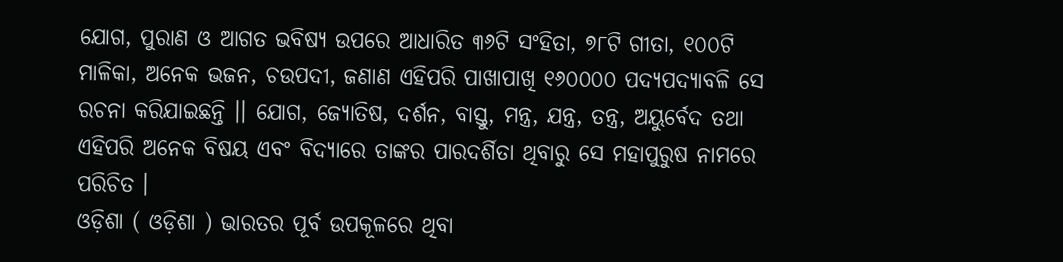ଯୋଗ, ପୁରାଣ ଓ ଆଗତ ଭବିଷ୍ୟ ଉପରେ ଆଧାରିତ ୩୬ଟି ସଂହିତା, ୭୮ଟି ଗୀତା, ୧୦୦ଟି ମାଳିକା, ଅନେକ ଭଜନ, ଚଉପଦୀ, ଜଣାଣ ଏହିପରି ପାଖାପାଖି ୧୬୦୦୦୦ ପଦ୍ୟପଦ୍ୟାବଳି ସେ ରଚନା କରିଯାଇଛନ୍ତି ।। ଯୋଗ, ଜ୍ୟୋତିଷ, ଦର୍ଶନ, ବାସ୍ତୁ, ମନ୍ତ୍ର, ଯନ୍ତ୍ର, ତନ୍ତ୍ର, ଅୟୁର୍ବେଦ ତଥା ଏହିପରି ଅନେକ ବିଷୟ ଏବଂ ବିଦ୍ୟାରେ ତାଙ୍କର ପାରଦର୍ଶିତା ଥିବାରୁ ସେ ମହାପୁରୁଷ ନାମରେ ପରିଚିତ ।
ଓଡ଼ିଶା ( ଓଡ଼ିଶା ) ଭାରତର ପୂର୍ବ ଉପକୂଳରେ ଥିବା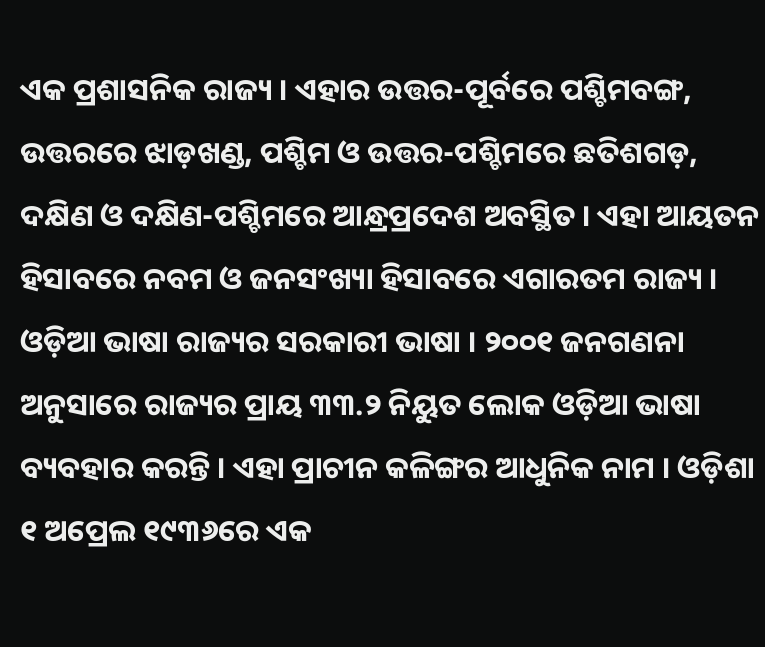ଏକ ପ୍ରଶାସନିକ ରାଜ୍ୟ । ଏହାର ଉତ୍ତର-ପୂର୍ବରେ ପଶ୍ଚିମବଙ୍ଗ, ଉତ୍ତରରେ ଝାଡ଼ଖଣ୍ଡ, ପଶ୍ଚିମ ଓ ଉତ୍ତର-ପଶ୍ଚିମରେ ଛତିଶଗଡ଼, ଦକ୍ଷିଣ ଓ ଦକ୍ଷିଣ-ପଶ୍ଚିମରେ ଆନ୍ଧ୍ରପ୍ରଦେଶ ଅବସ୍ଥିତ । ଏହା ଆୟତନ ହିସାବରେ ନବମ ଓ ଜନସଂଖ୍ୟା ହିସାବରେ ଏଗାରତମ ରାଜ୍ୟ । ଓଡ଼ିଆ ଭାଷା ରାଜ୍ୟର ସରକାରୀ ଭାଷା । ୨୦୦୧ ଜନଗଣନା ଅନୁସାରେ ରାଜ୍ୟର ପ୍ରାୟ ୩୩.୨ ନିୟୁତ ଲୋକ ଓଡ଼ିଆ ଭାଷା ବ୍ୟବହାର କରନ୍ତି । ଏହା ପ୍ରାଚୀନ କଳିଙ୍ଗର ଆଧୁନିକ ନାମ । ଓଡ଼ିଶା ୧ ଅପ୍ରେଲ ୧୯୩୬ରେ ଏକ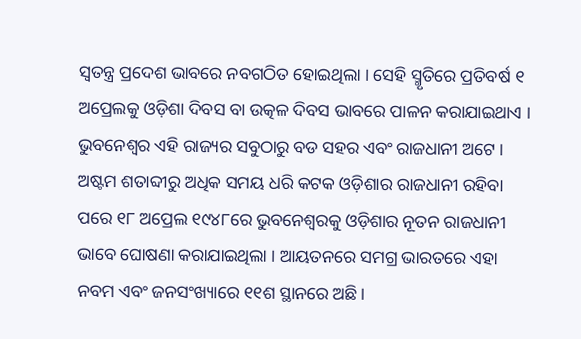ସ୍ୱତନ୍ତ୍ର ପ୍ରଦେଶ ଭାବରେ ନବଗଠିତ ହୋଇଥିଲା । ସେହି ସ୍ମୃତିରେ ପ୍ରତିବର୍ଷ ୧ ଅପ୍ରେଲକୁ ଓଡ଼ିଶା ଦିବସ ବା ଉତ୍କଳ ଦିବସ ଭାବରେ ପାଳନ କରାଯାଇଥାଏ । ଭୁବନେଶ୍ୱର ଏହି ରାଜ୍ୟର ସବୁଠାରୁ ବଡ ସହର ଏବଂ ରାଜଧାନୀ ଅଟେ । ଅଷ୍ଟମ ଶତାବ୍ଦୀରୁ ଅଧିକ ସମୟ ଧରି କଟକ ଓଡ଼ିଶାର ରାଜଧାନୀ ରହିବା ପରେ ୧୮ ଅପ୍ରେଲ ୧୯୪୮ରେ ଭୁବନେଶ୍ୱରକୁ ଓଡ଼ିଶାର ନୂତନ ରାଜଧାନୀ ଭାବେ ଘୋଷଣା କରାଯାଇଥିଲା । ଆୟତନରେ ସମଗ୍ର ଭାରତରେ ଏହା ନବମ ଏବଂ ଜନସଂଖ୍ୟାରେ ୧୧ଶ ସ୍ଥାନରେ ଅଛି।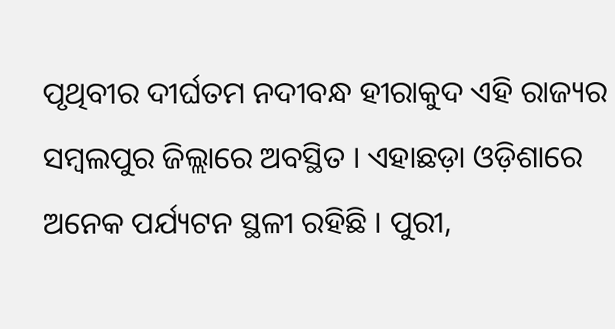ପୃଥିବୀର ଦୀର୍ଘତମ ନଦୀବନ୍ଧ ହୀରାକୁଦ ଏହି ରାଜ୍ୟର ସମ୍ବଲପୁର ଜିଲ୍ଲାରେ ଅବସ୍ଥିତ । ଏହାଛଡ଼ା ଓଡ଼ିଶାରେ ଅନେକ ପର୍ଯ୍ୟଟନ ସ୍ଥଳୀ ରହିଛି । ପୁରୀ,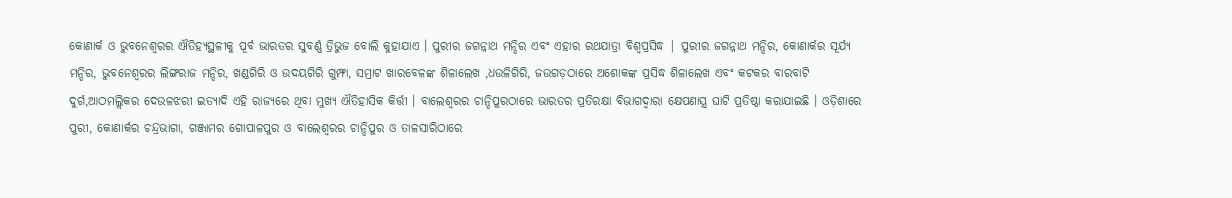କୋଣାର୍କ ଓ ଭୁବନେଶ୍ୱରର ଐତିହ୍ୟସ୍ଥଳୀକୁ ପୂର୍ବ ଭାରତର ସୁବର୍ଣ୍ଣ ତ୍ରିଭୁଜ ବୋଲି କୁହାଯାଏ । ପୁରୀର ଜଗନ୍ନାଥ ମନ୍ଦିର ଏବଂ ଏହାର ରଥଯାତ୍ରା ବିଶ୍ୱପ୍ରସିଦ୍ଧ | ପୁରୀର ଜଗନ୍ନାଥ ମନ୍ଦିର, କୋଣାର୍କର ସୂର୍ଯ୍ୟ ମନ୍ଦିର, ଭୁବନେଶ୍ୱରର ଲିଙ୍ଗରାଜ ମନ୍ଦିର, ଖଣ୍ଡଗିରି ଓ ଉଦୟଗିରି ଗୁମ୍ଫା, ସମ୍ରାଟ ଖାରବେଳଙ୍କ ଶିଳାଲେଖ ,ଧଉଳିଗିରି, ଜଉଗଡ଼ଠାରେ ଅଶୋକଙ୍କ ପ୍ରସିଦ୍ଧ ଶିଳାଲେଖ ଏବଂ କଟକର ବାରବାଟି ଦୁର୍ଗ,ଆଠମଲ୍ଲିକର ଦେଉଳଝରୀ ଇତ୍ୟାଦି ଏହି ରାଜ୍ୟରେ ଥିବା ମୁଖ୍ୟ ଐତିହାସିକ କିର୍ତ୍ତୀ । ବାଲେଶ୍ୱରର ଚାନ୍ଦିପୁରଠାରେ ଭାରତର ପ୍ରତିରକ୍ଷା ବିଭାଗଦ୍ୱାରା କ୍ଷେପଣାସ୍ତ୍ର ଘାଟି ପ୍ରତିଷ୍ଠା କରାଯାଇଛି । ଓଡ଼ିଶାରେ ପୁରୀ, କୋଣାର୍କର ଚନ୍ଦ୍ରଭାଗା, ଗଞ୍ଜାମର ଗୋପାଳପୁର ଓ ବାଲେଶ୍ୱରର ଚାନ୍ଦିପୁର ଓ ତାଳସାରିଠାରେ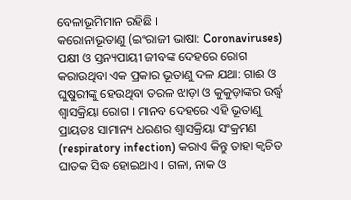ବେଳାଭୂମିମାନ ରହିଛି ।
କରୋନାଭୂତାଣୁ (ଇଂରାଜୀ ଭାଷା: Coronaviruses) ପକ୍ଷୀ ଓ ସ୍ତନ୍ୟପାୟୀ ଜୀବଙ୍କ ଦେହରେ ରୋଗ କରାଉଥିବା ଏକ ପ୍ରକାର ଭୂତାଣୁ ଦଳ ଯଥା: ଗାଈ ଓ ଘୁଷୁରୀଙ୍କୁ ହେଉଥିବା ତରଳ ଝାଡ଼ା ଓ କୁକୁଡ଼ାଙ୍କର ଉର୍ଦ୍ଧ୍ୱ ଶ୍ୱାସକ୍ରିୟା ରୋଗ । ମାନବ ଦେହରେ ଏହି ଭୂତାଣୁ ପ୍ରାୟତଃ ସାମାନ୍ୟ ଧରଣର ଶ୍ୱାସକ୍ରିୟା ସଂକ୍ରମଣ (respiratory infection) କରାଏ କିନ୍ତୁ ତାହା କ୍ୱଚିତ ଘାତକ ସିଦ୍ଧ ହୋଇଥାଏ । ଗଳା, ନାକ ଓ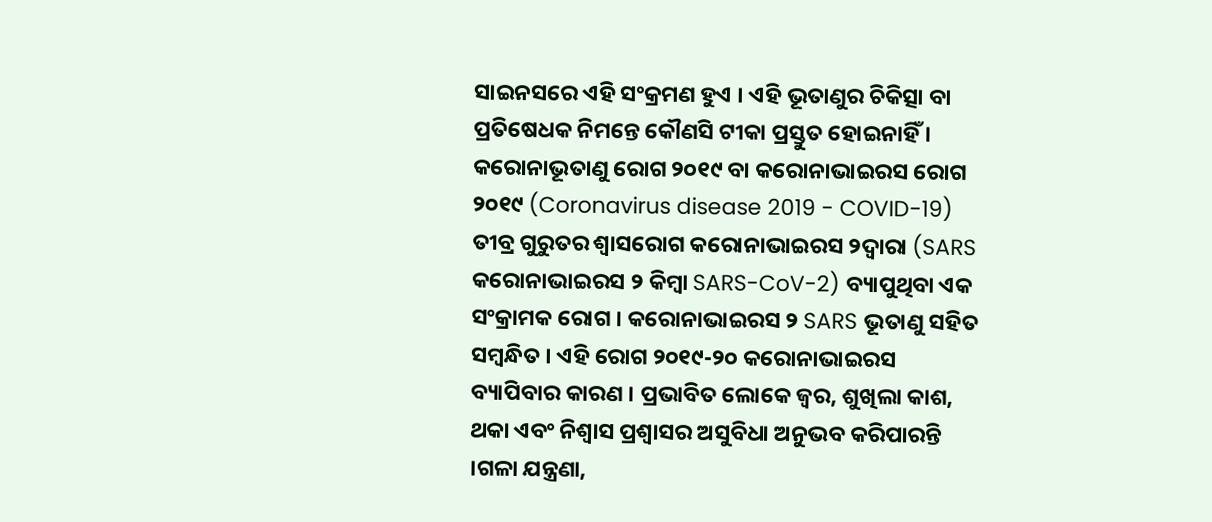ସାଇନସରେ ଏହି ସଂକ୍ରମଣ ହୁଏ । ଏହି ଭୂତାଣୁର ଚିକିତ୍ସା ବା ପ୍ରତିଷେଧକ ନିମନ୍ତେ କୌଣସି ଟୀକା ପ୍ରସ୍ତୁତ ହୋଇନାହିଁ ।
କରୋନାଭୂତାଣୁ ରୋଗ ୨୦୧୯ ବା କରୋନାଭାଇରସ ରୋଗ ୨୦୧୯ (Coronavirus disease 2019 - COVID-19) ତୀବ୍ର ଗୁରୁତର ଶ୍ୱାସରୋଗ କରୋନାଭାଇରସ ୨ଦ୍ୱାରା (SARS କରୋନାଭାଇରସ ୨ କିମ୍ବା SARS-CoV-2) ବ୍ୟାପୁଥିବା ଏକ ସଂକ୍ରାମକ ରୋଗ । କରୋନାଭାଇରସ ୨ SARS ଭୂତାଣୁ ସହିତ ସମ୍ବନ୍ଧିତ । ଏହି ରୋଗ ୨୦୧୯-୨୦ କରୋନାଭାଇରସ ବ୍ୟାପିବାର କାରଣ । ପ୍ରଭାବିତ ଲୋକେ ଜ୍ୱର, ଶୁଖିଲା କାଶ, ଥକା ଏବଂ ନିଶ୍ୱାସ ପ୍ରଶ୍ୱାସର ଅସୁବିଧା ଅନୁଭବ କରିପାରନ୍ତି ।ଗଳା ଯନ୍ତ୍ରଣା,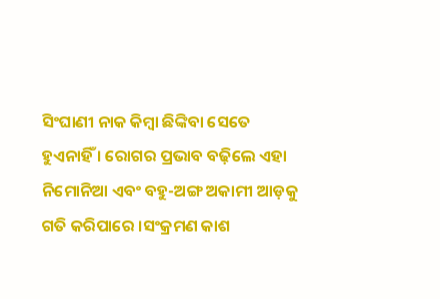ସିଂଘାଣୀ ନାକ କିମ୍ବା ଛିଙ୍କିବା ସେତେ ହୁଏନାହିଁ । ରୋଗର ପ୍ରଭାବ ବଢ଼ିଲେ ଏହା ନିମୋନିଆ ଏବଂ ବହୁ-ଅଙ୍ଗ ଅକାମୀ ଆଡ଼କୁ ଗତି କରିପାରେ ।ସଂକ୍ରମଣ କାଶ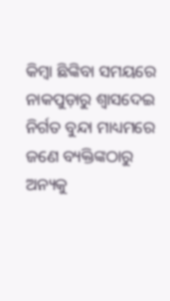କିମ୍ବା ଛିଙ୍କିବା ସମୟରେ ନାକପୁଡ଼ାରୁ ଶ୍ୱାସଦେଇ ନିର୍ଗତ ବୁନ୍ଦା ମାଧ୍ୟମରେ ଜଣେ ବ୍ୟକ୍ତିଙ୍କଠାରୁ ଅନ୍ୟକୁ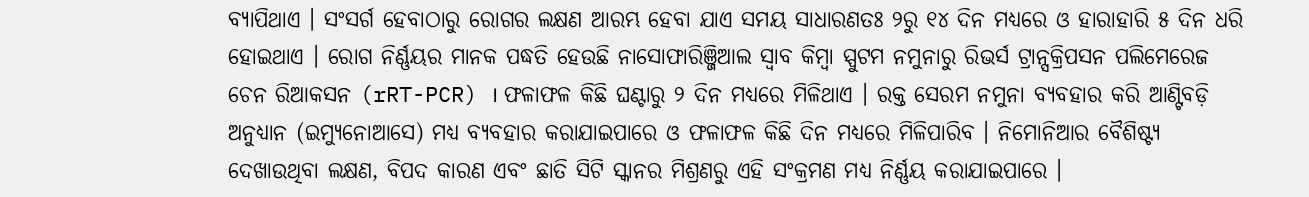ବ୍ୟାପିଥାଏ । ସଂସର୍ଗ ହେବାଠାରୁ ରୋଗର ଲକ୍ଷଣ ଆରମ୍ଭ ହେବା ଯାଏ ସମୟ ସାଧାରଣତଃ ୨ରୁ ୧୪ ଦିନ ମଧ୍ୟରେ ଓ ହାରାହାରି ୫ ଦିନ ଧରି ହୋଇଥାଏ । ରୋଗ ନିର୍ଣ୍ଣୟର ମାନକ ପଦ୍ଧତି ହେଉଛି ନାସୋଫାରିଞ୍ଜିଆଲ ସ୍ୱାବ କିମ୍ବା ସ୍ପୁଟମ ନମୁନାରୁ ରିଭର୍ସ ଟ୍ରାନ୍ସକ୍ରିପସନ ପଲିମେରେଜ ଚେନ ରିଆକସନ (rRT-PCR) । ଫଳାଫଳ କିଛି ଘଣ୍ଟାରୁ ୨ ଦିନ ମଧ୍ୟରେ ମିଳିଥାଏ । ରକ୍ତ ସେରମ ନମୁନା ବ୍ୟବହାର କରି ଆଣ୍ଟିବଡ଼ି ଅନୁଧ୍ୟାନ (ଇମ୍ୟୁନୋଆସେ) ମଧ୍ୟ ବ୍ୟବହାର କରାଯାଇପାରେ ଓ ଫଳାଫଳ କିଛି ଦିନ ମଧ୍ୟରେ ମିଳିପାରିବ । ନିମୋନିଆର ବୈଶିଷ୍ଟ୍ୟ ଦେଖାଉଥିବା ଲକ୍ଷଣ, ବିପଦ କାରଣ ଏବଂ ଛାତି ସିଟି ସ୍କାନର ମିଶ୍ରଣରୁ ଏହି ସଂକ୍ରମଣ ମଧ୍ୟ ନିର୍ଣ୍ଣୟ କରାଯାଇପାରେ ।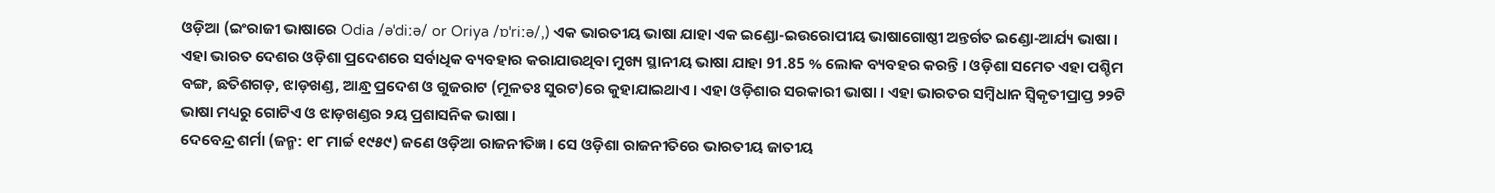ଓଡ଼ିଆ (ଇଂରାଜୀ ଭାଷାରେ Odia /əˈdiːə/ or Oriya /ɒˈriːə/,) ଏକ ଭାରତୀୟ ଭାଷା ଯାହା ଏକ ଇଣ୍ଡୋ-ଇଉରୋପୀୟ ଭାଷାଗୋଷ୍ଠୀ ଅନ୍ତର୍ଗତ ଇଣ୍ଡୋ-ଆର୍ଯ୍ୟ ଭାଷା । ଏହା ଭାରତ ଦେଶର ଓଡ଼ିଶା ପ୍ରଦେଶରେ ସର୍ବାଧିକ ବ୍ୟବହାର କରାଯାଉଥିବା ମୁଖ୍ୟ ସ୍ଥାନୀୟ ଭାଷା ଯାହା 91.85 % ଲୋକ ବ୍ୟବହର କରନ୍ତି । ଓଡ଼ିଶା ସମେତ ଏହା ପଶ୍ଚିମ ବଙ୍ଗ, ଛତିଶଗଡ଼, ଝାଡ଼ଖଣ୍ଡ, ଆନ୍ଧ୍ର ପ୍ରଦେଶ ଓ ଗୁଜରାଟ (ମୂଳତଃ ସୁରଟ)ରେ କୁହାଯାଇଥାଏ । ଏହା ଓଡ଼ିଶାର ସରକାରୀ ଭାଷା । ଏହା ଭାରତର ସମ୍ବିଧାନ ସ୍ୱିକୃତୀପ୍ରାପ୍ତ ୨୨ଟି ଭାଷା ମଧ୍ୟରୁ ଗୋଟିଏ ଓ ଝାଡ଼ଖଣ୍ଡର ୨ୟ ପ୍ରଶାସନିକ ଭାଷା ।
ଦେବେନ୍ଦ୍ର ଶର୍ମା (ଜନ୍ମ: ୧୮ ମାର୍ଚ୍ଚ ୧୯୫୯) ଜଣେ ଓଡ଼ିଆ ରାଜନୀତିଜ୍ଞ । ସେ ଓଡ଼ିଶା ରାଜନୀତିରେ ଭାରତୀୟ ଜାତୀୟ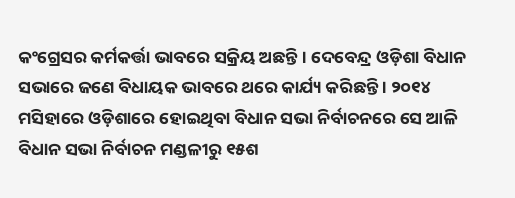କଂଗ୍ରେସର କର୍ମକର୍ତ୍ତା ଭାବରେ ସକ୍ରିୟ ଅଛନ୍ତି । ଦେବେନ୍ଦ୍ର ଓଡ଼ିଶା ବିଧାନ ସଭାରେ ଜଣେ ବିଧାୟକ ଭାବରେ ଥରେ କାର୍ଯ୍ୟ କରିଛନ୍ତି । ୨୦୧୪ ମସିହାରେ ଓଡ଼ିଶାରେ ହୋଇଥିବା ବିଧାନ ସଭା ନିର୍ବାଚନରେ ସେ ଆଳି ବିଧାନ ସଭା ନିର୍ବାଚନ ମଣ୍ଡଳୀରୁ ୧୫ଶ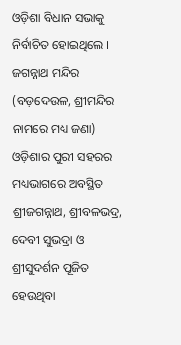ଓଡ଼ିଶା ବିଧାନ ସଭାକୁ ନିର୍ବାଚିତ ହୋଇଥିଲେ ।
ଜଗନ୍ନାଥ ମନ୍ଦିର (ବଡ଼ଦେଉଳ, ଶ୍ରୀମନ୍ଦିର ନାମରେ ମଧ୍ୟ ଜଣା) ଓଡ଼ିଶାର ପୁରୀ ସହରର ମଧ୍ୟଭାଗରେ ଅବସ୍ଥିତ ଶ୍ରୀଜଗନ୍ନାଥ, ଶ୍ରୀବଳଭଦ୍ର, ଦେବୀ ସୁଭଦ୍ରା ଓ ଶ୍ରୀସୁଦର୍ଶନ ପୂଜିତ ହେଉଥିବା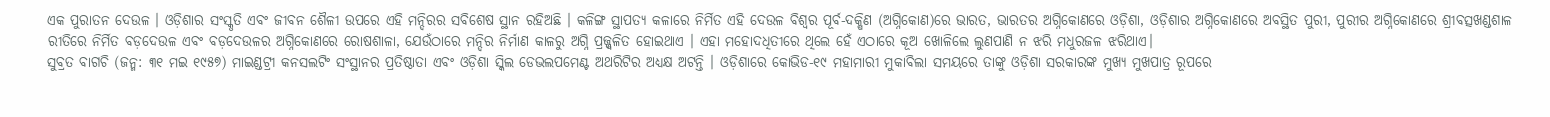ଏକ ପୁରାତନ ଦେଉଳ । ଓଡ଼ିଶାର ସଂସ୍କୃତି ଏବଂ ଜୀବନ ଶୈଳୀ ଉପରେ ଏହି ମନ୍ଦିରର ସବିଶେଷ ସ୍ଥାନ ରହିଅଛି । କଳିଙ୍ଗ ସ୍ଥାପତ୍ୟ କଳାରେ ନିର୍ମିତ ଏହି ଦେଉଳ ବିଶ୍ୱର ପୂର୍ବ-ଦକ୍ଷିଣ (ଅଗ୍ନିକୋଣ)ରେ ଭାରତ, ଭାରତର ଅଗ୍ନିକୋଣରେ ଓଡ଼ିଶା, ଓଡ଼ିଶାର ଅଗ୍ନିକୋଣରେ ଅବସ୍ଥିତ ପୁରୀ, ପୁରୀର ଅଗ୍ନିକୋଣରେ ଶ୍ରୀବତ୍ସଖଣ୍ଡଶାଳ ରୀତିରେ ନିର୍ମିତ ବଡ଼ଦେଉଳ ଏବଂ ବଡ଼ଦେଉଳର ଅଗ୍ନିକୋଣରେ ରୋଷଶାଳା, ଯେଉଁଠାରେ ମନ୍ଦିର ନିର୍ମାଣ କାଳରୁ ଅଗ୍ନି ପ୍ରଜ୍ଜ୍ୱଳିତ ହୋଇଥାଏ । ଏହା ମହୋଦଧିତୀରେ ଥିଲେ ହେଁ ଏଠାରେ କୂଅ ଖୋଳିଲେ ଲୁଣପାଣି ନ ଝରି ମଧୁରଜଳ ଝରିଥାଏ।
ସୁବ୍ରତ ବାଗଚି (ଜନ୍ମ: ୩୧ ମଇ ୧୯୫୭) ମାଇଣ୍ଡଟ୍ରୀ କନସଲଟିଂ ସଂସ୍ଥାନର ପ୍ରତିଷ୍ଠାତା ଏବଂ ଓଡ଼ିଶା ସ୍କିଲ ଡେଭଲପମେଣ୍ଟ ଅଥରିଟିର ଅଧ୍ୟକ୍ଷ ଅଟନ୍ତି । ଓଡ଼ିଶାରେ କୋଭିଡ-୧୯ ମହାମାରୀ ମୁକାବିଲା ସମୟରେ ତାଙ୍କୁ ଓଡ଼ିଶା ସରକାରଙ୍କ ମୁଖ୍ୟ ମୁଖପାତ୍ର ରୂପରେ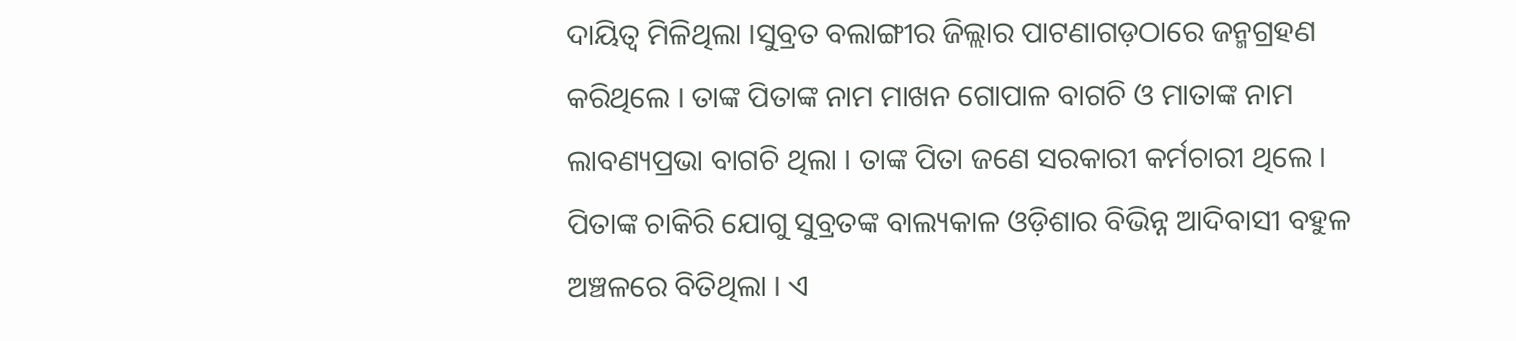ଦାୟିତ୍ୱ ମିଳିଥିଲା ।ସୁବ୍ରତ ବଲାଙ୍ଗୀର ଜିଲ୍ଲାର ପାଟଣାଗଡ଼ଠାରେ ଜନ୍ମଗ୍ରହଣ କରିଥିଲେ । ତାଙ୍କ ପିତାଙ୍କ ନାମ ମାଖନ ଗୋପାଳ ବାଗଚି ଓ ମାତାଙ୍କ ନାମ ଲାବଣ୍ୟପ୍ରଭା ବାଗଚି ଥିଲା । ତାଙ୍କ ପିତା ଜଣେ ସରକାରୀ କର୍ମଚାରୀ ଥିଲେ । ପିତାଙ୍କ ଚାକିରି ଯୋଗୁ ସୁବ୍ରତଙ୍କ ବାଲ୍ୟକାଳ ଓଡ଼ିଶାର ବିଭିନ୍ନ ଆଦିବାସୀ ବହୁଳ ଅଞ୍ଚଳରେ ବିତିଥିଲା । ଏ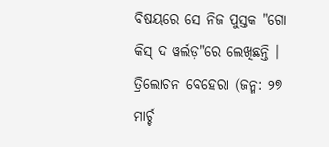ବିଷୟରେ ସେ ନିଜ ପୁସ୍ତକ "ଗୋ କିସ୍ ଦ ୱର୍ଲଡ଼"ରେ ଲେଖିଛନ୍ତି ।
ତ୍ରିଲୋଚନ ବେହେରା (ଜନ୍ମ: ୨୭ ମାର୍ଚ୍ଚ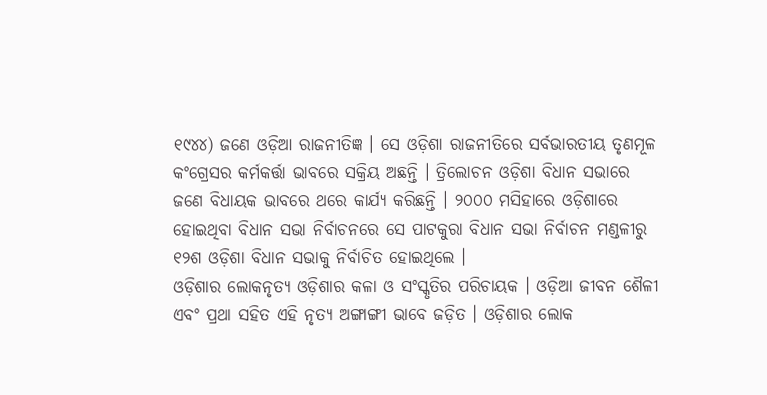୧୯୪୪) ଜଣେ ଓଡ଼ିଆ ରାଜନୀତିଜ୍ଞ । ସେ ଓଡ଼ିଶା ରାଜନୀତିରେ ସର୍ବଭାରତୀୟ ତୃଣମୂଳ କଂଗ୍ରେସର କର୍ମକର୍ତ୍ତା ଭାବରେ ସକ୍ରିୟ ଅଛନ୍ତି । ତ୍ରିଲୋଚନ ଓଡ଼ିଶା ବିଧାନ ସଭାରେ ଜଣେ ବିଧାୟକ ଭାବରେ ଥରେ କାର୍ଯ୍ୟ କରିଛନ୍ତି । ୨୦୦୦ ମସିହାରେ ଓଡ଼ିଶାରେ ହୋଇଥିବା ବିଧାନ ସଭା ନିର୍ବାଚନରେ ସେ ପାଟକୁରା ବିଧାନ ସଭା ନିର୍ବାଚନ ମଣ୍ଡଳୀରୁ ୧୨ଶ ଓଡ଼ିଶା ବିଧାନ ସଭାକୁ ନିର୍ବାଚିତ ହୋଇଥିଲେ ।
ଓଡ଼ିଶାର ଲୋକନୃତ୍ୟ ଓଡ଼ିଶାର କଳା ଓ ସଂସ୍କୃତିର ପରିଚାୟକ । ଓଡ଼ିଆ ଜୀବନ ଶୈଳୀ ଏବଂ ପ୍ରଥା ସହିତ ଏହି ନୃତ୍ୟ ଅଙ୍ଗାଙ୍ଗୀ ଭାବେ ଜଡ଼ିତ । ଓଡ଼ିଶାର ଲୋକ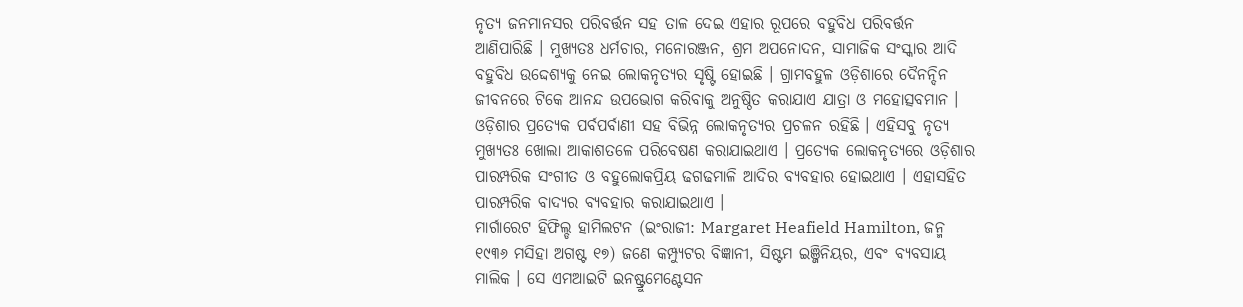ନୃତ୍ୟ ଜନମାନସର ପରିବର୍ତ୍ତନ ସହ ତାଳ ଦେଇ ଏହାର ରୂପରେ ବହୁବିଧ ପରିବର୍ତ୍ତନ ଆଣିପାରିଛି । ମୁଖ୍ୟତଃ ଧର୍ମଚାର, ମନୋରଞ୍ଜନ, ଶ୍ରମ ଅପନୋଦନ, ସାମାଜିକ ସଂସ୍କାର ଆଦି ବହୁବିଧ ଉଦ୍ଦେଶ୍ୟକୁ ନେଇ ଲୋକନୃତ୍ୟର ସୃଷ୍ଟି ହୋଇଛି । ଗ୍ରାମବହୁଳ ଓଡ଼ିଶାରେ ଦୈନନ୍ଦିନ ଜୀବନରେ ଟିକେ ଆନନ୍ଦ ଉପଭୋଗ କରିବାକୁ ଅନୁଷ୍ଠିତ କରାଯାଏ ଯାତ୍ରା ଓ ମହୋତ୍ସବମାନ । ଓଡ଼ିଶାର ପ୍ରତ୍ୟେକ ପର୍ବପର୍ବାଣୀ ସହ ବିଭିନ୍ନ ଲୋକନୃତ୍ୟର ପ୍ରଚଳନ ରହିଛି । ଏହିସବୁ ନୃତ୍ୟ ମୁଖ୍ୟତଃ ଖୋଲା ଆକାଶତଳେ ପରିବେଷଣ କରାଯାଇଥାଏ । ପ୍ରତ୍ୟେକ ଲୋକନୃତ୍ୟରେ ଓଡ଼ିଶାର ପାରମ୍ପରିକ ସଂଗୀତ ଓ ବହୁଲୋକପ୍ରିୟ ଢଗଢମାଳି ଆଦିର ବ୍ୟବହାର ହୋଇଥାଏ । ଏହାସହିତ ପାରମ୍ପରିକ ବାଦ୍ୟର ବ୍ୟବହାର କରାଯାଇଥାଏ ।
ମାର୍ଗାରେଟ ହିଫିଲ୍ଡ ହାମିଲଟନ (ଇଂରାଜୀ: Margaret Heafield Hamilton, ଜନ୍ମ ୧୯୩୬ ମସିହା ଅଗଷ୍ଟ ୧୭) ଜଣେ କମ୍ପ୍ୟୁଟର ବିଜ୍ଞାନୀ, ସିଷ୍ଟମ ଇଞ୍ଜିନିୟର, ଏବଂ ବ୍ୟବସାୟ ମାଲିକ । ସେ ଏମଆଇଟି ଇନଷ୍ଟ୍ରୁମେଣ୍ଟେସନ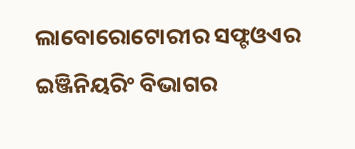ଲାବୋରୋଟୋରୀର ସଫ୍ଟଓଏର ଇଞ୍ଜିନିୟରିଂ ବିଭାଗର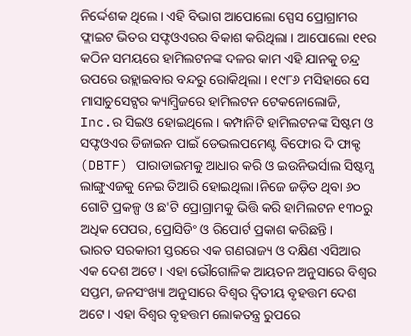ନିର୍ଦ୍ଦେଶକ ଥିଲେ । ଏହି ବିଭାଗ ଆପୋଲୋ ସ୍ପେସ ପ୍ରୋଗ୍ରାମର ଫ୍ଲାଇଟ ଭିତର ସଫ୍ଟଓଏରର ବିକାଶ କରିଥିଲା । ଆପୋଲୋ ୧୧ର କଠିନ ସମୟରେ ହାମିଲଟନଙ୍କ ଦଳର କାମ ଏହି ଯାନକୁ ଚନ୍ଦ୍ର ଉପରେ ଉହ୍ଲାଇବାର ବନ୍ଦରୁ ରୋକିଥିଲା । ୧୯୮୬ ମସିହାରେ ସେ ମାସାଚୁସେଟ୍ସର କ୍ୟାମ୍ବ୍ରିଜରେ ହାମିଲଟନ ଟେକନୋଲୋଜି, Inc.ର ସିଇଓ ହୋଇଥିଲେ । କମ୍ପାନିଟି ହାମିଲଟନଙ୍କ ସିଷ୍ଟମ ଓ ସଫ୍ଟଓଏର ଡିଜାଇନ ପାଇଁ ଡେଭଲପମେଣ୍ଟ ବିଫୋର ଦି ଫାକ୍ଟ (DBTF) ପାରାଡାଇମକୁ ଆଧାର କରି ଓ ଇଉନିଭର୍ସାଲ ସିଷ୍ଟମ୍ସ ଲାଙ୍ଗୁଏଜକୁ ନେଇ ତିଆରି ହୋଇଥିଲା ।ନିଜେ ଜଡ଼ିତ ଥିବା ୬୦ ଗୋଟି ପ୍ରକଳ୍ପ ଓ ଛ'ଟି ପ୍ରୋଗ୍ରାମକୁ ଭିତ୍ତି କରି ହାମିଲଟନ ୧୩୦ରୁ ଅଧିକ ପେପର, ପ୍ରୋସିଡିଂ ଓ ରିପୋର୍ଟ ପ୍ରକାଶ କରିଛନ୍ତି ।
ଭାରତ ସରକାରୀ ସ୍ତରରେ ଏକ ଗଣରାଜ୍ୟ ଓ ଦକ୍ଷିଣ ଏସିଆର ଏକ ଦେଶ ଅଟେ । ଏହା ଭୌଗୋଳିକ ଆୟତନ ଅନୁସାରେ ବିଶ୍ୱର ସପ୍ତମ, ଜନସଂଖ୍ୟା ଅନୁସାରେ ବିଶ୍ୱର ଦ୍ୱିତୀୟ ବୃହତ୍ତମ ଦେଶ ଅଟେ । ଏହା ବିଶ୍ୱର ବୃହତ୍ତମ ଲୋକତନ୍ତ୍ର ରୁପରେ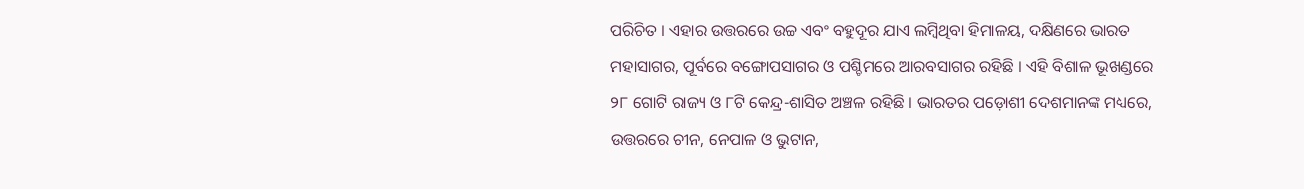ପରିଚିତ । ଏହାର ଉତ୍ତରରେ ଉଚ୍ଚ ଏବଂ ବହୁଦୂର ଯାଏ ଲମ୍ବିଥିବା ହିମାଳୟ, ଦକ୍ଷିଣରେ ଭାରତ ମହାସାଗର, ପୂର୍ବରେ ବଙ୍ଗୋପସାଗର ଓ ପଶ୍ଚିମରେ ଆରବସାଗର ରହିଛି । ଏହି ବିଶାଳ ଭୂଖଣ୍ଡରେ ୨୮ ଗୋଟି ରାଜ୍ୟ ଓ ୮ଟି କେନ୍ଦ୍ର-ଶାସିତ ଅଞ୍ଚଳ ରହିଛି । ଭାରତର ପଡ଼ୋଶୀ ଦେଶମାନଙ୍କ ମଧ୍ୟରେ, ଉତ୍ତରରେ ଚୀନ, ନେପାଳ ଓ ଭୁଟାନ,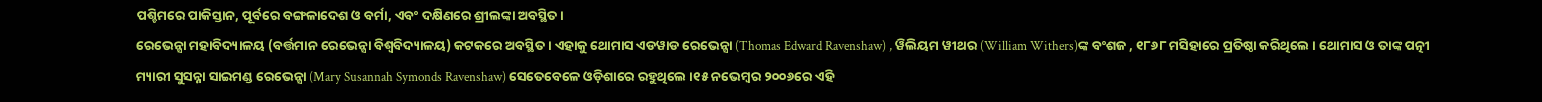ପଶ୍ଚିମରେ ପାକିସ୍ତାନ, ପୂର୍ବରେ ବଙ୍ଗଳାଦେଶ ଓ ବର୍ମା, ଏବଂ ଦକ୍ଷିଣରେ ଶ୍ରୀଲଙ୍କା ଅବସ୍ଥିତ ।
ରେଭେନ୍ସା ମହାବିଦ୍ୟାଳୟ (ବର୍ତ୍ତମାନ ରେଭେନ୍ସା ବିଶ୍ୱବିଦ୍ୟାଳୟ) କଟକରେ ଅବସ୍ଥିତ । ଏହାକୁ ଥୋମାସ ଏଡୱାଡ ରେଭେନ୍ସା (Thomas Edward Ravenshaw) , ୱିଲିୟମ ୱୀଥର (William Withers)ଙ୍କ ବଂଶଜ , ୧୮୬୮ ମସିହାରେ ପ୍ରତିଷ୍ଠା କରିଥିଲେ । ଥୋମାସ ଓ ତାଙ୍କ ପତ୍ନୀ ମ୍ୟାରୀ ସୁସନ୍ନା ସାଇମଣ୍ଡ ରେଭେନ୍ସା (Mary Susannah Symonds Ravenshaw) ସେତେବେଳେ ଓଡ଼ିଶାରେ ରହୁଥିଲେ ।୧୫ ନଭେମ୍ବର ୨୦୦୬ରେ ଏହି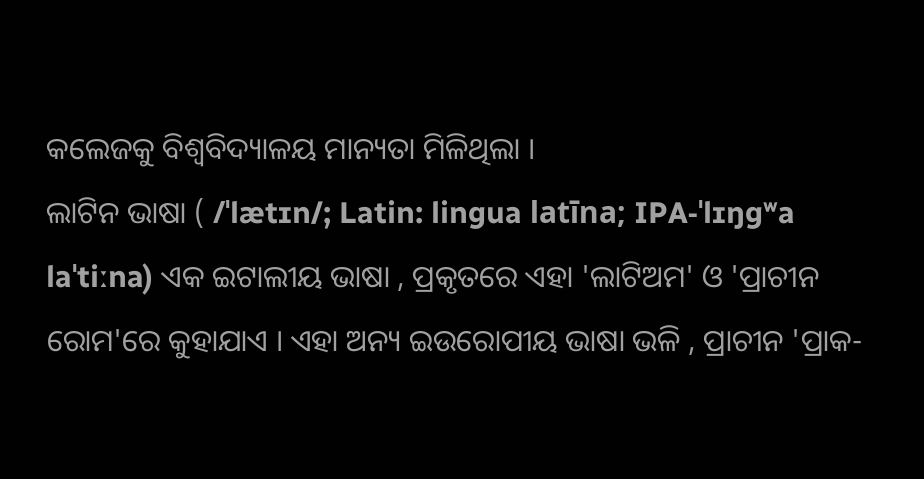କଲେଜକୁ ବିଶ୍ୱବିଦ୍ୟାଳୟ ମାନ୍ୟତା ମିଳିଥିଲା ।
ଲାଟିନ ଭାଷା ( /ˈlætɪn/; Latin: lingua latīna; IPA-ˈlɪŋɡʷa laˈtiːna) ଏକ ଇଟାଲୀୟ ଭାଷା , ପ୍ରକୃତରେ ଏହା 'ଲାଟିଅମ' ଓ 'ପ୍ରାଚୀନ ରୋମ'ରେ କୁହାଯାଏ । ଏହା ଅନ୍ୟ ଇଉରୋପୀୟ ଭାଷା ଭଳି , ପ୍ରାଚୀନ 'ପ୍ରାକ-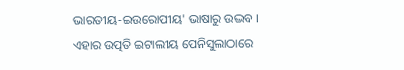ଭାରତୀୟ-ଇଉରୋପୀୟ' ଭାଷାରୁ ଉଦ୍ଭବ । ଏହାର ଉତ୍ପତି ଇଟାଲୀୟ ପେନିସୁଲାଠାରେ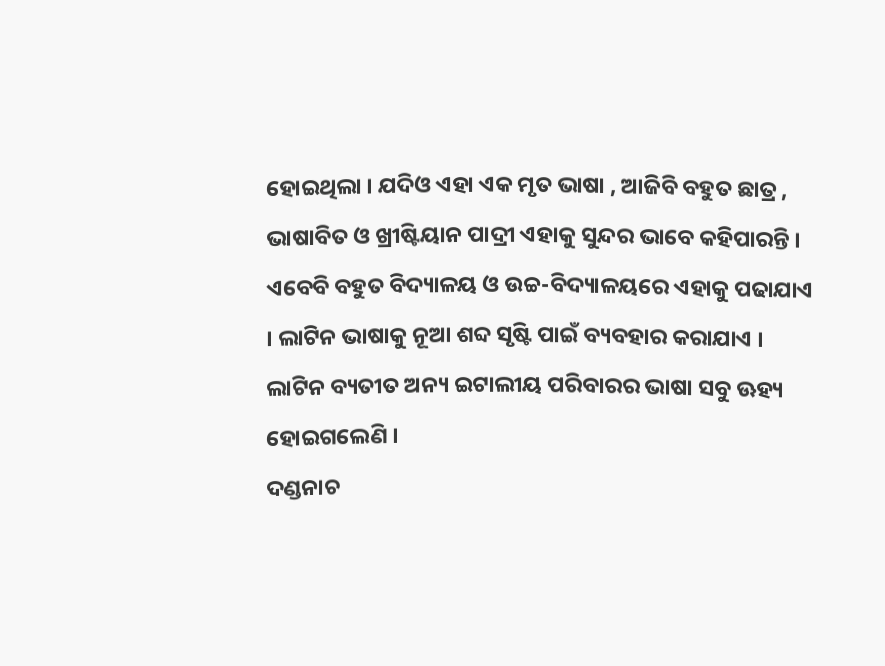ହୋଇଥିଲା । ଯଦିଓ ଏହା ଏକ ମୃତ ଭାଷା , ଆଜିବି ବହୁତ ଛାତ୍ର , ଭାଷାବିତ ଓ ଖ୍ରୀଷ୍ଟିୟାନ ପାଦ୍ରୀ ଏହାକୁ ସୁନ୍ଦର ଭାବେ କହିପାରନ୍ତି । ଏବେବି ବହୁତ ବିଦ୍ୟାଳୟ ଓ ଉଚ୍ଚ-ବିଦ୍ୟାଳୟରେ ଏହାକୁ ପଢାଯାଏ । ଲାଟିନ ଭାଷାକୁ ନୂଆ ଶବ୍ଦ ସୃଷ୍ଟି ପାଇଁ ବ୍ୟବହାର କରାଯାଏ । ଲାଟିନ ବ୍ୟତୀତ ଅନ୍ୟ ଇଟାଲୀୟ ପରିବାରର ଭାଷା ସବୁ ଊହ୍ୟ ହୋଇଗଲେଣି ।
ଦଣ୍ଡନାଚ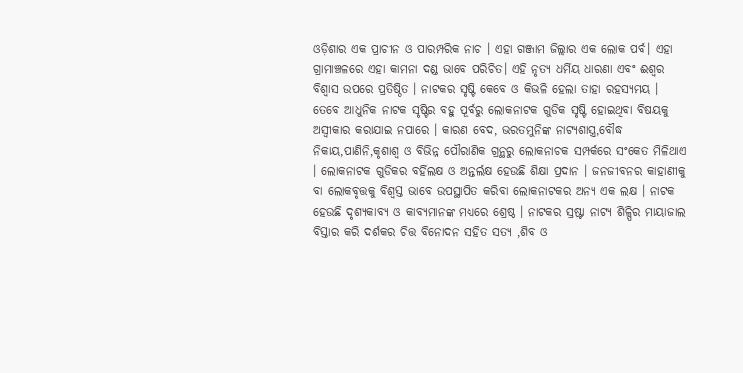ଓଡ଼ିଶାର ଏକ ପ୍ରାଚୀନ ଓ ପାରମ୍ପରିକ ନାଚ । ଏହା ଗଞ୍ଜାମ ଜିଲ୍ଲାର ଏକ ଲୋକ ପର୍ବ। ଏହା ଗ୍ରାମାଞ୍ଚଳରେ ଏହା କାମନା ଦଣ୍ଡ ଭାବେ ପରିଚିତ। ଏହି ନୃତ୍ୟ ଧର୍ମିୟ ଧାରଣା ଏବଂ ଈଶ୍ୱର ବିଶ୍ୱାସ ଉପରେ ପ୍ରତିଷ୍ଠିତ । ନାଟକର ସୃଷ୍ଟି କେବେ ଓ କିଭଳି ହେଲା ତାହା ରହସ୍ୟମୟ । ତେବେ ଆଧୁନିକ ନାଟକ ସୃଷ୍ଟିର ବହୁ ପୂର୍ବରୁ ଲୋକନାଟକ ଗୁଡିକ ସୃଷ୍ଟି ହୋଇଥିବା ବିଷୟକୁ ଅସ୍ୱୀକାର କରାଯାଇ ନପାରେ । କାରଣ ବେଦ, ଭରତମୁନିଙ୍କ ନାଟ୍ୟଶାସ୍ତ୍ର,ବୌଦ୍ଧ ନିକାୟ,ପାଣିନି,କୃଶାଶ୍ୱ ଓ ବିଭିନ୍ନ ପୌରାଣିକ ଗ୍ରନ୍ଥରୁ ଲୋକନାଚକ ସମ୍ପର୍କରେ ସଂକେତ ମିଳିଥାଏ । ଲୋକନାଟକ ଗୁଡିକର ବର୍ହିଲକ୍ଷ ଓ ଅନ୍ତର୍ଲକ୍ଷ ହେଉଛି ଶିକ୍ଷା ପ୍ରଦାନ । ଜନଜୀବନର କାହାଣୀକୁ ବା ଲୋକବୃତ୍ତକୁ ବିଶ୍ୱସ୍ତ ଭାବେ ଉପସ୍ଥାପିତ କରିବା ଲୋକନାଟକର ଅନ୍ୟ ଏକ ଲକ୍ଷ । ନାଟକ ହେଉଛି ଦୃଶ୍ୟକାବ୍ୟ ଓ କାବ୍ୟମାନଙ୍କ ମଧ୍ୟରେ ଶ୍ରେଷ୍ଠ । ନାଟକର ସ୍ରଷ୍ଟା ନାଟ୍ୟ ଶିଳ୍ପିର ମାୟାଜାଲ ବିସ୍ତାର କରି ଦର୍ଶକର ଚିତ୍ତ ବିନୋଦନ ସହିତ ସତ୍ୟ ,ଶିବ ଓ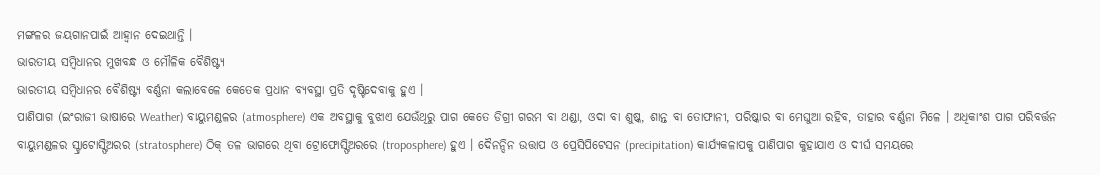ମଙ୍ଗଳର ଜୟଗାନପାଇଁ ଆହ୍ୱାନ ଦେଇଥାନ୍ତି ।
ଭାରତୀୟ ସମ୍ବିଧାନର ମୁଖବନ୍ଧ ଓ ମୌଳିକ ବୈଶିଷ୍ଟ୍ୟ
ଭାରତୀୟ ସମ୍ବିଧାନର ବୈଶିଷ୍ଟ୍ୟ ବର୍ଣ୍ଣନା କଲାବେଳେ କେତେକ ପ୍ରଧାନ ବ୍ୟବସ୍ଥା ପ୍ରତି ଦୃଷ୍ଟିଦେବାକୁ ହୁଏ ।
ପାଣିପାଗ (ଇଂରାଜୀ ଭାଷାରେ Weather) ବାୟୁମଣ୍ଡଳର (atmosphere) ଏକ ଅବସ୍ଥାକୁ ବୁଝାଏ ଯେଉଁଥିରୁ ପାଗ କେତେ ଡିଗ୍ରୀ ଗରମ ବା ଥଣ୍ଡା, ଓଦା ବା ଶୁଷ୍କ, ଶାନ୍ତ ବା ତୋଫାନୀ, ପରିଷ୍କାର ବା ମେଘୁଆ ରହିବ, ତାହାର ବର୍ଣ୍ଣନା ମିଳେ । ଅଧିକାଂଶ ପାଗ ପରିବର୍ତ୍ତନ ବାୟୁମଣ୍ଡଳର ସ୍ଟ୍ରାଟୋସ୍ଫିଅରର (stratosphere) ଠିକ୍ ତଳ ଭାଗରେ ଥିବା ଟ୍ରୋଫୋସ୍ଫିଅରରେ (troposphere) ହୁଏ । ଦୈନନ୍ଦିନ ଉତ୍ତାପ ଓ ପ୍ରେସିପିଟେସନ (precipitation) କାର୍ଯ୍ୟକଳାପକୁ ପାଣିପାଗ କୁହାଯାଏ ଓ ଦୀର୍ଘ ସମୟରେ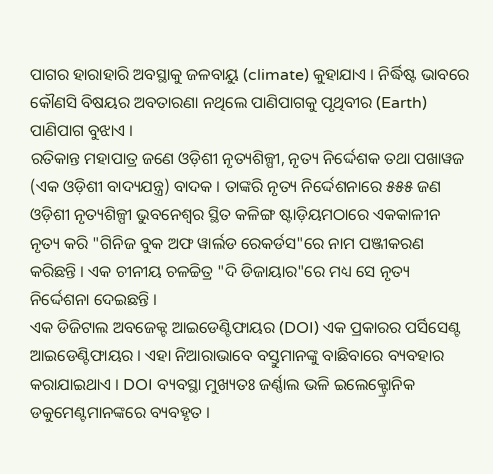ପାଗର ହାରାହାରି ଅବସ୍ଥାକୁ ଜଳବାୟୁ (climate) କୁହାଯାଏ । ନିର୍ଦ୍ଧିଷ୍ଟ ଭାବରେ କୌଣସି ବିଷୟର ଅବତାରଣା ନଥିଲେ ପାଣିପାଗକୁ ପୃଥିବୀର (Earth) ପାଣିପାଗ ବୁଝାଏ ।
ରତିକାନ୍ତ ମହାପାତ୍ର ଜଣେ ଓଡ଼ିଶୀ ନୃତ୍ୟଶିଳ୍ପୀ, ନୃତ୍ୟ ନିର୍ଦ୍ଦେଶକ ତଥା ପଖାୱଜ (ଏକ ଓଡ଼ିଶୀ ବାଦ୍ୟଯନ୍ତ୍ର) ବାଦକ । ତାଙ୍କରି ନୃତ୍ୟ ନିର୍ଦ୍ଦେଶନାରେ ୫୫୫ ଜଣ ଓଡ଼ିଶୀ ନୃତ୍ୟଶିଳ୍ପୀ ଭୁବନେଶ୍ୱର ସ୍ଥିତ କଳିଙ୍ଗ ଷ୍ଟାଡ଼ିୟମଠାରେ ଏକକାଳୀନ ନୃତ୍ୟ କରି "ଗିନିଜ ବୁକ ଅଫ ୱାର୍ଲଡ ରେକର୍ଡସ"ରେ ନାମ ପଞ୍ଜୀକରଣ କରିଛନ୍ତି । ଏକ ଚୀନୀୟ ଚଳଚ୍ଚିତ୍ର "ଦି ଡିଜାୟାର"ରେ ମଧ୍ୟ ସେ ନୃତ୍ୟ ନିର୍ଦ୍ଦେଶନା ଦେଇଛନ୍ତି ।
ଏକ ଡିଜିଟାଲ ଅବଜେକ୍ଟ ଆଇଡେଣ୍ଟିଫାୟର (DOI) ଏକ ପ୍ରକାରର ପର୍ସିସେଣ୍ଟ ଆଇଡେଣ୍ଟିଫାୟର । ଏହା ନିଆରାଭାବେ ବସ୍ତୁମାନଙ୍କୁ ବାଛିବାରେ ବ୍ୟବହାର କରାଯାଇଥାଏ । DOI ବ୍ୟବସ୍ଥା ମୁଖ୍ୟତଃ ଜର୍ଣ୍ଣାଲ ଭଳି ଇଲେକ୍ଟ୍ରୋନିକ ଡକୁମେଣ୍ଟମାନଙ୍କରେ ବ୍ୟବହୃତ ।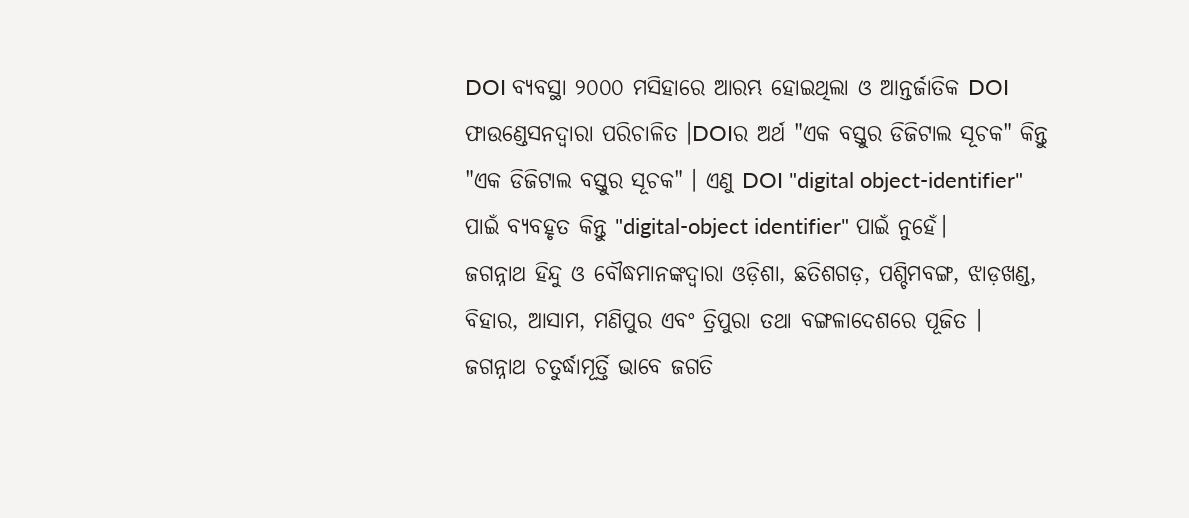DOI ବ୍ୟବସ୍ଥା ୨୦୦୦ ମସିହାରେ ଆରମ୍ଭ ହୋଇଥିଲା ଓ ଆନ୍ତର୍ଜାତିକ DOI ଫାଉଣ୍ଡେସନଦ୍ୱାରା ପରିଚାଳିତ ।DOIର ଅର୍ଥ "ଏକ ବସ୍ତୁର ଡିଜିଟାଲ ସୂଚକ" କିନ୍ତୁ "ଏକ ଡିଜିଟାଲ ବସ୍ତୁର ସୂଚକ" । ଏଣୁ DOI "digital object-identifier" ପାଇଁ ବ୍ୟବହୃତ କିନ୍ତୁ "digital-object identifier" ପାଇଁ ନୁହେଁ।
ଜଗନ୍ନାଥ ହିନ୍ଦୁ ଓ ବୌଦ୍ଧମାନଙ୍କଦ୍ୱାରା ଓଡ଼ିଶା, ଛତିଶଗଡ଼, ପଶ୍ଚିମବଙ୍ଗ, ଝାଡ଼ଖଣ୍ଡ, ବିହାର, ଆସାମ, ମଣିପୁର ଏବଂ ତ୍ରିପୁରା ତଥା ବଙ୍ଗଳାଦେଶରେ ପୂଜିତ । ଜଗନ୍ନାଥ ଚତୁର୍ଦ୍ଧାମୂର୍ତ୍ତି ଭାବେ ଜଗତି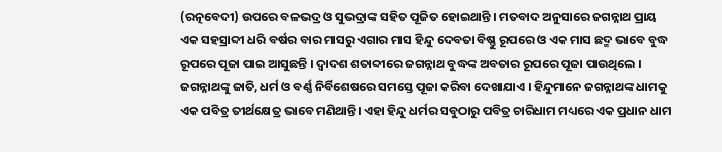(ରତ୍ନବେଦୀ) ଉପରେ ବଳଭଦ୍ର ଓ ସୁଭଦ୍ରାଙ୍କ ସହିତ ପୂଜିତ ହୋଇଥାନ୍ତି । ମତବାଦ ଅନୁସାରେ ଜଗନ୍ନାଥ ପ୍ରାୟ ଏକ ସହସ୍ରାବ୍ଦୀ ଧରି ବର୍ଷର ବାର ମାସରୁ ଏଗାର ମାସ ହିନ୍ଦୁ ଦେବତା ବିଷ୍ଣୁ ରୂପରେ ଓ ଏକ ମାସ ଛଦ୍ମ ଭାବେ ବୁଦ୍ଧ ରୂପରେ ପୂଜା ପାଇ ଆସୁଛନ୍ତି । ଦ୍ୱାଦଶ ଶତାବ୍ଦୀରେ ଜଗନ୍ନାଥ ବୁଦ୍ଧଙ୍କ ଅବତାର ରୂପରେ ପୂଜା ପାଉଥିଲେ । ଜଗନ୍ନାଥଙ୍କୁ ଜାତି, ଧର୍ମ ଓ ବର୍ଣ୍ଣ ନିର୍ବିଶେଷରେ ସମସ୍ତେ ପୂଜା କରିବା ଦେଖାଯାଏ । ହିନ୍ଦୁମାନେ ଜଗନ୍ନାଥଙ୍କ ଧାମକୁ ଏକ ପବିତ୍ର ତୀର୍ଥକ୍ଷେତ୍ର ଭାବେ ମଣିଥାନ୍ତି। ଏହା ହିନ୍ଦୁ ଧର୍ମର ସବୁଠାରୁ ପବିତ୍ର ଚାରିଧାମ ମଧ୍ୟରେ ଏକ ପ୍ରଧାନ ଧାମ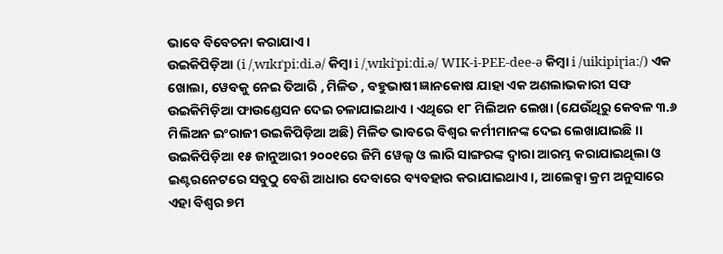ଭାବେ ବିବେଚନା କରାଯାଏ ।
ଉଇକିପିଡ଼ିଆ (i /ˌwɪkɪˈpiːdi.ə/ କିମ୍ବା i /ˌwɪkiˈpiːdi.ə/ WIK-i-PEE-dee-ə କିମ୍ବା i /uikipiɽiaː/) ଏକ ଖୋଲା, ୱେବକୁ ନେଇ ତିଆରି , ମିଳିତ , ବହୁଭାଷୀ ଜ୍ଞାନକୋଷ ଯାହା ଏକ ଅଣଲାଭକାରୀ ସଙ୍ଘ ଉଇକିମିଡ଼ିଆ ଫାଉଣ୍ଡେସନ ଦେଇ ଚଳାଯାଇଥାଏ । ଏଥିରେ ୧୮ ମିଲିଅନ ଲେଖା (ଯେଉଁଥିରୁ କେବଳ ୩.୬ ମିଲିଅନ ଇଂରାଜୀ ଉଇକିପିଡ଼ିଆ ଅଛି) ମିଳିତ ଭାବରେ ବିଶ୍ୱର କର୍ମୀମାନଙ୍କ ଦେଇ ଲେଖାଯାଇଛି ।। ଉଇକିପିଡ଼ିଆ ୧୫ ଜାନୁଆରୀ ୨୦୦୧ରେ ଜିମି ୱେଲ୍ସ ଓ ଲାରି ସାଙ୍ଗରଙ୍କ ଦ୍ୱାରା ଆରମ୍ଭ କରାଯାଇଥିଲା ଓ ଇଣ୍ଟରନେଟରେ ସବୁଠୁ ବେଶି ଆଧାର ଦେବାରେ ବ୍ୟବହାର କରାଯାଇଥାଏ ।, ଆଲେକ୍ସା କ୍ରମ ଅନୁସାରେ ଏହା ବିଶ୍ୱର ୭ମ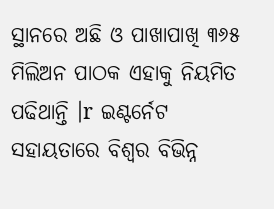ସ୍ଥାନରେ ଅଛି ଓ ପାଖାପାଖି ୩୬୫ ମିଲିଅନ ପାଠକ ଏହାକୁ ନିୟମିତ ପଢିଥାନ୍ତି ।r ଇଣ୍ଟର୍ନେଟ ସହାୟତାରେ ବିଶ୍ୱର ବିଭିନ୍ନ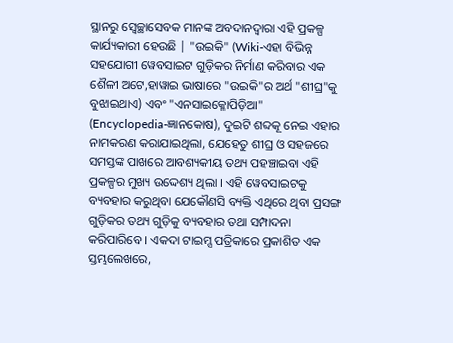ସ୍ଥାନରୁ ସ୍ୱେଚ୍ଛାସେବକ ମାନଙ୍କ ଅବଦାନଦ୍ୱାରା ଏହି ପ୍ରକଳ୍ପ କାର୍ଯ୍ୟକାରୀ ହେଉଛି | "ଉଇକି" (Wiki-ଏହା ବିଭିନ୍ନ ସହଯୋଗୀ ୱେବସାଇଟ ଗୁଡ଼ିକର ନିର୍ମାଣ କରିବାର ଏକ ଶୈଳୀ ଅଟେ,ହାୱାଇ ଭାଷାରେ "ଉଇକି"ର ଅର୍ଥ "ଶୀଘ୍ର"କୁ ବୁଝାଇଥାଏ) ଏବଂ "ଏନସାଇକ୍ଳୋପିଡ଼ିଆ" (Encyclopedia-ଜ୍ଞାନକୋଷ), ଦୁଇଟି ଶବ୍ଦକୂ ନେଇ ଏହାର ନାମକରଣ କରାଯାଇଥିଲା, ଯେହେତୁ ଶୀଘ୍ର ଓ ସହଜରେ ସମସ୍ତଙ୍କ ପାଖରେ ଆବଶ୍ୟକୀୟ ତଥ୍ୟ ପହଞ୍ଚାଇବା ଏହି ପ୍ରକଳ୍ପର ମୁଖ୍ୟ ଉଦ୍ଦେଶ୍ୟ ଥିଲା । ଏହି ୱେବସାଇଟକୁ ବ୍ୟବହାର କରୁଥିବା ଯେକୌଣସି ବ୍ୟକ୍ତି ଏଥିରେ ଥିବା ପ୍ରସଙ୍ଗ ଗୁଡ଼ିକର ତଥ୍ୟ ଗୁଡ଼ିକୁ ବ୍ୟବହାର ତଥା ସମ୍ପାଦନା କରିପାରିବେ । ଏକଦା ଟାଇମ୍ସ ପତ୍ରିକାରେ ପ୍ରକାଶିତ ଏକ ସ୍ତମ୍ଭଲେଖରେ,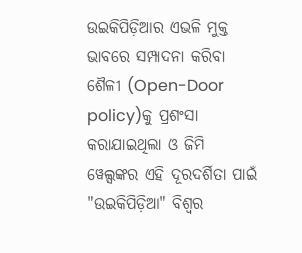ଉଇକିପିଡ଼ିଆର ଏଭଳି ମୁକ୍ତ ଭାବରେ ସମ୍ପାଦନା କରିବା ଶୈଳୀ (Open-Door policy)କୁ ପ୍ରଶଂସା କରାଯାଇଥିଲା ଓ ଜିମି ୱେଲ୍ସଙ୍କର ଏହି ଦୂରଦର୍ଶିତା ପାଇଁ "ଉଇକିପିଡ଼ିଆ" ବିଶ୍ୱର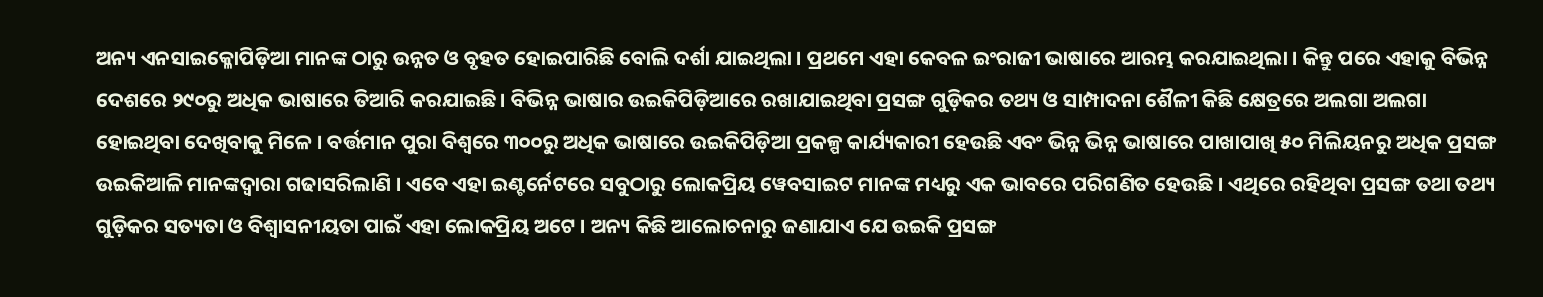ଅନ୍ୟ ଏନସାଇକ୍ଳୋପିଡ଼ିଆ ମାନଙ୍କ ଠାରୁ ଉନ୍ନତ ଓ ବୃହତ ହୋଇପାରିଛି ବୋଲି ଦର୍ଶା ଯାଇଥିଲା । ପ୍ରଥମେ ଏହା କେବଳ ଇଂରାଜୀ ଭାଷାରେ ଆରମ୍ଭ କରଯାଇଥିଲା । କିନ୍ତୁ ପରେ ଏହାକୁ ବିଭିନ୍ନ ଦେଶରେ ୨୯୦ରୁ ଅଧିକ ଭାଷାରେ ତିଆରି କରଯାଇଛି । ବିଭିନ୍ନ ଭାଷାର ଉଇକିପିଡ଼ିଆରେ ରଖାଯାଇଥିବା ପ୍ରସଙ୍ଗ ଗୁଡ଼ିକର ତଥ୍ୟ ଓ ସାମ୍ପାଦନା ଶୈଳୀ କିଛି କ୍ଷେତ୍ରରେ ଅଲଗା ଅଲଗା ହୋଇଥିବା ଦେଖିବାକୁ ମିଳେ । ବର୍ତ୍ତମାନ ପୁରା ବିଶ୍ୱରେ ୩୦୦ରୁ ଅଧିକ ଭାଷାରେ ଉଇକିପିଡ଼ିଆ ପ୍ରକଳ୍ପ କାର୍ଯ୍ୟକାରୀ ହେଉଛି ଏବଂ ଭିନ୍ନ ଭିନ୍ନ ଭାଷାରେ ପାଖାପାଖି ୫୦ ମିଲିୟନରୁ ଅଧିକ ପ୍ରସଙ୍ଗ ଉଇକିଆଳି ମାନଙ୍କଦ୍ୱାରା ଗଢାସରିଲାଣି । ଏବେ ଏହା ଇଣ୍ଟର୍ନେଟରେ ସବୁଠାରୁ ଲୋକପ୍ରିୟ ୱେବସାଇଟ ମାନଙ୍କ ମଧ୍ୟରୁ ଏକ ଭାବରେ ପରିଗଣିତ ହେଉଛି । ଏଥିରେ ରହିଥିବା ପ୍ରସଙ୍ଗ ତଥା ତଥ୍ୟ ଗୁଡ଼ିକର ସତ୍ୟତା ଓ ବିଶ୍ୱାସନୀୟତା ପାଇଁ ଏହା ଲୋକପ୍ରିୟ ଅଟେ । ଅନ୍ୟ କିଛି ଆଲୋଚନାରୁ ଜଣାଯାଏ ଯେ ଉଇକି ପ୍ରସଙ୍ଗ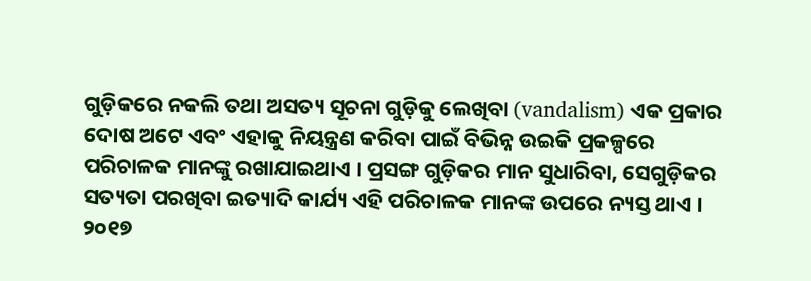ଗୁଡ଼ିକରେ ନକଲି ତଥା ଅସତ୍ୟ ସୂଚନା ଗୁଡ଼ିକୁ ଲେଖିବା (vandalism) ଏକ ପ୍ରକାର ଦୋଷ ଅଟେ ଏବଂ ଏହାକୁ ନିୟନ୍ତ୍ରଣ କରିବା ପାଇଁ ବିଭିନ୍ନ ଉଇକି ପ୍ରକଳ୍ପରେ ପରିଚାଳକ ମାନଙ୍କୁ ରଖାଯାଇଥାଏ । ପ୍ରସଙ୍ଗ ଗୁଡ଼ିକର ମାନ ସୁଧାରିବା, ସେଗୁଡ଼ିକର ସତ୍ୟତା ପରଖିବା ଇତ୍ୟାଦି କାର୍ଯ୍ୟ ଏହି ପରିଚାଳକ ମାନଙ୍କ ଉପରେ ନ୍ୟସ୍ତ ଥାଏ । ୨୦୧୭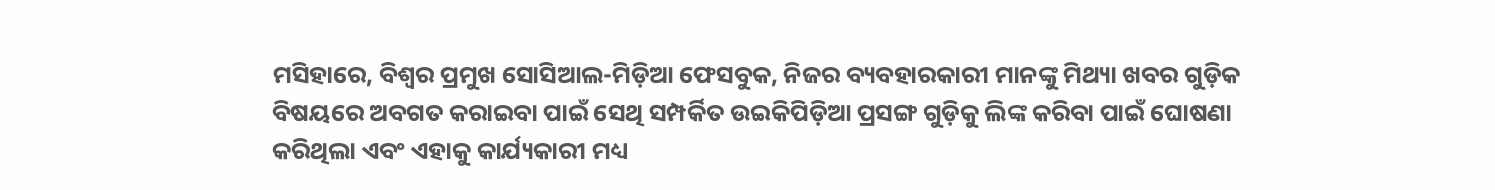ମସିହାରେ, ବିଶ୍ୱର ପ୍ରମୁଖ ସୋସିଆଲ-ମିଡ଼ିଆ ଫେସବୁକ, ନିଜର ବ୍ୟବହାରକାରୀ ମାନଙ୍କୁ ମିଥ୍ୟା ଖବର ଗୁଡ଼ିକ ବିଷୟରେ ଅବଗତ କରାଇବା ପାଇଁ ସେଥି ସମ୍ପର୍କିତ ଉଇକିପିଡ଼ିଆ ପ୍ରସଙ୍ଗ ଗୁଡ଼ିକୁ ଲିଙ୍କ କରିବା ପାଇଁ ଘୋଷଣା କରିଥିଲା ଏବଂ ଏହାକୁ କାର୍ଯ୍ୟକାରୀ ମଧ୍ୟ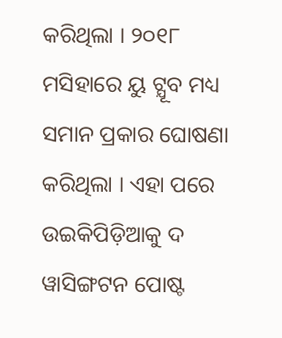କରିଥିଲା । ୨୦୧୮ ମସିହାରେ ୟୁ ଟ୍ଯୂବ ମଧ୍ୟ ସମାନ ପ୍ରକାର ଘୋଷଣା କରିଥିଲା । ଏହା ପରେ ଉଇକିପିଡ଼ିଆକୁ ଦ ୱାସିଙ୍ଗଟନ ପୋଷ୍ଟ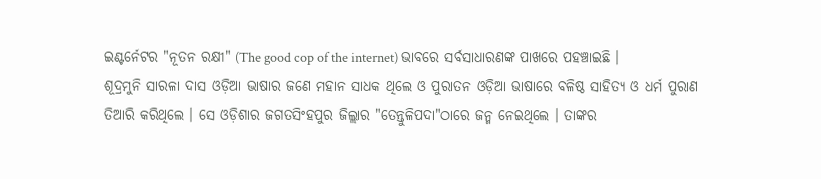ଇଣ୍ଟର୍ନେଟର "ନୂତନ ରକ୍ଷୀ" (The good cop of the internet) ଭାବରେ ସର୍ବସାଧାରଣଙ୍କ ପାଖରେ ପହଞ୍ଚାଇଛି ।
ଶୂଦ୍ରମୁନି ସାରଳା ଦାସ ଓଡ଼ିଆ ଭାଷାର ଜଣେ ମହାନ ସାଧକ ଥିଲେ ଓ ପୁରାତନ ଓଡ଼ିଆ ଭାଷାରେ ବଳିଷ୍ଠ ସାହିତ୍ୟ ଓ ଧର୍ମ ପୁରାଣ ତିଆରି କରିଥିଲେ । ସେ ଓଡ଼ିଶାର ଜଗତସିଂହପୁର ଜିଲ୍ଲାର "ତେନ୍ତୁଳିପଦା"ଠାରେ ଜନ୍ମ ନେଇଥିଲେ । ତାଙ୍କର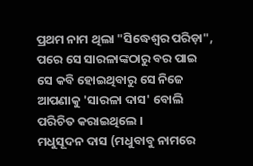ପ୍ରଥମ ନାମ ଥିଲା "ସିଦ୍ଧେଶ୍ୱର ପରିଡ଼ା", ପରେ ସେ ସାରଳାଙ୍କଠାରୁ ବର ପାଇ ସେ କବି ହୋଇଥିବାରୁ ସେ ନିଜେ ଆପଣାକୁ 'ସାରଳା ଦାସ' ବୋଲି ପରିଚିତ କରାଇଥିଲେ ।
ମଧୁସୂଦନ ଦାସ (ମଧୁବାବୁ ନାମରେ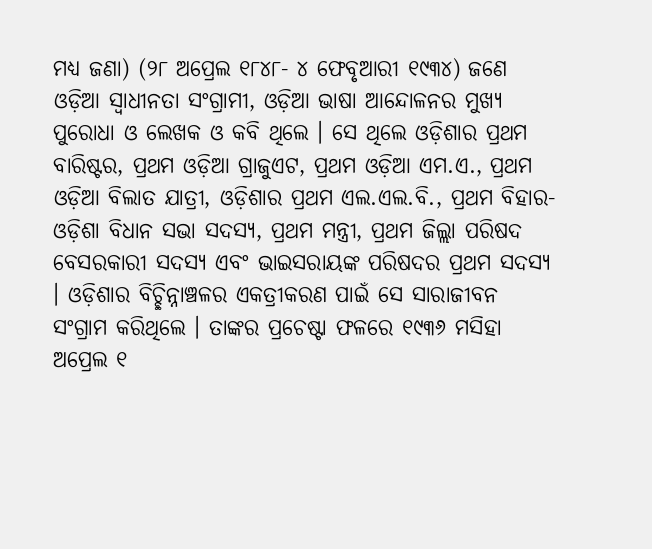ମଧ୍ୟ ଜଣା) (୨୮ ଅପ୍ରେଲ ୧୮୪୮- ୪ ଫେବୃଆରୀ ୧୯୩୪) ଜଣେ ଓଡ଼ିଆ ସ୍ୱାଧୀନତା ସଂଗ୍ରାମୀ, ଓଡ଼ିଆ ଭାଷା ଆନ୍ଦୋଳନର ମୁଖ୍ୟ ପୁରୋଧା ଓ ଲେଖକ ଓ କବି ଥିଲେ । ସେ ଥିଲେ ଓଡ଼ିଶାର ପ୍ରଥମ ବାରିଷ୍ଟର, ପ୍ରଥମ ଓଡ଼ିଆ ଗ୍ରାଜୁଏଟ, ପ୍ରଥମ ଓଡ଼ିଆ ଏମ.ଏ., ପ୍ରଥମ ଓଡ଼ିଆ ବିଲାତ ଯାତ୍ରୀ, ଓଡ଼ିଶାର ପ୍ରଥମ ଏଲ.ଏଲ.ବି., ପ୍ରଥମ ବିହାର-ଓଡ଼ିଶା ବିଧାନ ସଭା ସଦସ୍ୟ, ପ୍ରଥମ ମନ୍ତ୍ରୀ, ପ୍ରଥମ ଜିଲ୍ଲା ପରିଷଦ ବେସରକାରୀ ସଦସ୍ୟ ଏବଂ ଭାଇସରାୟଙ୍କ ପରିଷଦର ପ୍ରଥମ ସଦସ୍ୟ । ଓଡ଼ିଶାର ବିଚ୍ଛିନ୍ନାଞ୍ଚଳର ଏକତ୍ରୀକରଣ ପାଇଁ ସେ ସାରାଜୀବନ ସଂଗ୍ରାମ କରିଥିଲେ । ତାଙ୍କର ପ୍ରଚେଷ୍ଟା ଫଳରେ ୧୯୩୬ ମସିହା ଅପ୍ରେଲ ୧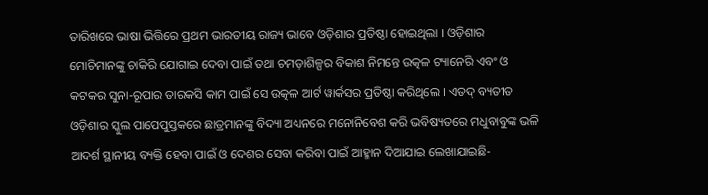ତାରିଖରେ ଭାଷା ଭିତ୍ତିରେ ପ୍ରଥମ ଭାରତୀୟ ରାଜ୍ୟ ଭାବେ ଓଡ଼ିଶାର ପ୍ରତିଷ୍ଠା ହୋଇଥିଲା । ଓଡ଼ିଶାର ମୋଚିମାନଙ୍କୁ ଚାକିରି ଯୋଗାଇ ଦେବା ପାଇଁ ତଥା ଚମଡ଼ାଶିଳ୍ପର ବିକାଶ ନିମନ୍ତେ ଉତ୍କଳ ଟ୍ୟାନେରି ଏବଂ ଓ କଟକର ସୁନା-ରୂପାର ତାରକସି କାମ ପାଇଁ ସେ ଉତ୍କଳ ଆର୍ଟ ୱାର୍କସର ପ୍ରତିଷ୍ଠା କରିଥିଲେ । ଏତଦ୍ ବ୍ୟତୀତ ଓଡ଼ିଶାର ସ୍କୁଲ ପାପେପୁସ୍ତକରେ ଛାତ୍ରମାନଙ୍କୁ ବିଦ୍ୟା ଅଧ୍ୟନରେ ମନୋନିବେଶ କରି ଭବିଷ୍ୟତରେ ମଧୁବାବୁଙ୍କ ଭଳି ଆଦର୍ଶ ସ୍ଥାନୀୟ ବ୍ୟକ୍ତି ହେବା ପାଇଁ ଓ ଦେଶର ସେବା କରିବା ପାଇଁ ଆହ୍ମାନ ଦିଆଯାଇ ଲେଖାଯାଇଛି-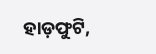ହାଡ଼ଫୁଟି,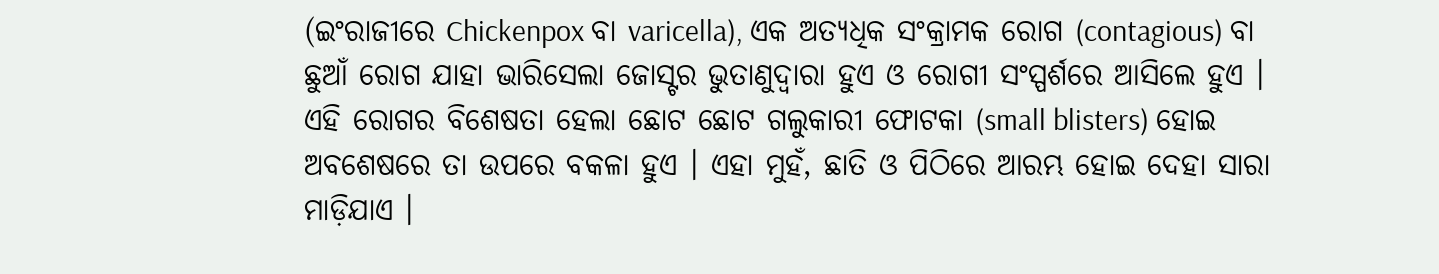(ଇଂରାଜୀରେ Chickenpox ବା varicella), ଏକ ଅତ୍ୟଧିକ ସଂକ୍ରାମକ ରୋଗ (contagious) ବା ଛୁଆଁ ରୋଗ ଯାହା ଭାରିସେଲା ଜୋସ୍ଟର ଭୁତାଣୁଦ୍ୱାରା ହୁଏ ଓ ରୋଗୀ ସଂସ୍ପର୍ଶରେ ଆସିଲେ ହୁଏ । ଏହି ରୋଗର ବିଶେଷତା ହେଲା ଛୋଟ ଛୋଟ ଗଲୁକାରୀ ଫୋଟକା (small blisters) ହୋଇ ଅବଶେଷରେ ତା ଉପରେ ବକଳା ହୁଏ । ଏହା ମୁହଁ, ଛାତି ଓ ପିଠିରେ ଆରମ୍ଭ ହୋଇ ଦେହା ସାରା ମାଡ଼ିଯାଏ ।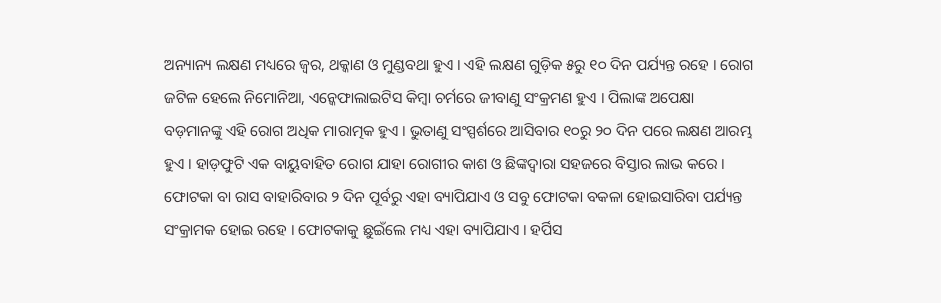ଅନ୍ୟାନ୍ୟ ଲକ୍ଷଣ ମଧ୍ୟରେ ଜ୍ୱର, ଥକ୍କାଣ ଓ ମୁଣ୍ଡବଥା ହୁଏ । ଏହି ଲକ୍ଷଣ ଗୁଡ଼ିକ ୫ରୁ ୧୦ ଦିନ ପର୍ଯ୍ୟନ୍ତ ରହେ । ରୋଗ ଜଟିଳ ହେଲେ ନିମୋନିଆ, ଏନ୍କେଫାଲାଇଟିସ କିମ୍ବା ଚର୍ମରେ ଜୀବାଣୁ ସଂକ୍ରମଣ ହୁଏ । ପିଲାଙ୍କ ଅପେକ୍ଷା ବଡ଼ମାନଙ୍କୁ ଏହି ରୋଗ ଅଧିକ ମାରାତ୍ମକ ହୁଏ । ଭୁତାଣୁ ସଂସ୍ପର୍ଶରେ ଆସିବାର ୧୦ରୁ ୨୦ ଦିନ ପରେ ଲକ୍ଷଣ ଆରମ୍ଭ ହୁଏ । ହାଡ଼ଫୁଟି ଏକ ବାୟୁବାହିତ ରୋଗ ଯାହା ରୋଗୀର କାଶ ଓ ଛିଙ୍କଦ୍ୱାରା ସହଜରେ ବିସ୍ତାର ଲାଭ କରେ । ଫୋଟକା ବା ରାସ ବାହାରିବାର ୨ ଦିନ ପୂର୍ବରୁ ଏହା ବ୍ୟାପିଯାଏ ଓ ସବୁ ଫୋଟକା ବକଳା ହୋଇସାରିବା ପର୍ଯ୍ୟନ୍ତ ସଂକ୍ରାମକ ହୋଇ ରହେ । ଫୋଟକାକୁ ଛୁଇଁଲେ ମଧ୍ୟ ଏହା ବ୍ୟାପିଯାଏ । ହର୍ପିସ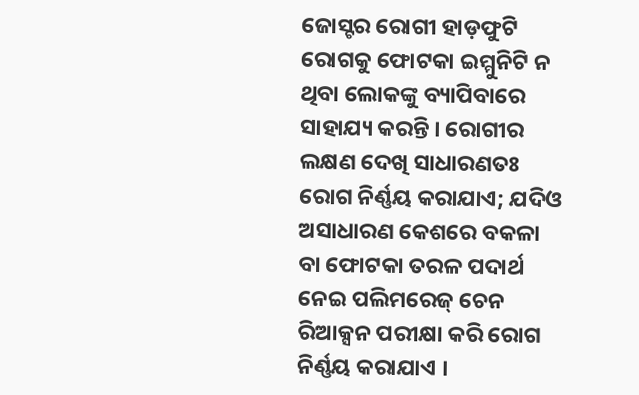ଜୋସ୍ଟର ରୋଗୀ ହାଡ଼ଫୁଟି ରୋଗକୁ ଫୋଟକା ଇମ୍ମୁନିଟି ନ ଥିବା ଲୋକଙ୍କୁ ବ୍ୟାପିବାରେ ସାହାଯ୍ୟ କରନ୍ତି । ରୋଗୀର ଲକ୍ଷଣ ଦେଖି ସାଧାରଣତଃ ରୋଗ ନିର୍ଣ୍ଣୟ କରାଯାଏ; ଯଦିଓ ଅସାଧାରଣ କେଶରେ ବକଳା ବା ଫୋଟକା ତରଳ ପଦାର୍ଥ ନେଇ ପଲିମରେଜ୍ ଚେନ ରିଆକ୍ସନ ପରୀକ୍ଷା କରି ରୋଗ ନିର୍ଣ୍ଣୟ କରାଯାଏ ।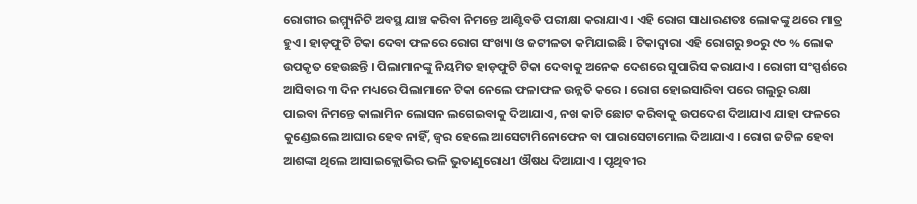ରୋଗୀର ଇମ୍ମ୍ୟୁନିଟି ଅବସ୍ଥ ଯାଞ୍ଚ କରିବା ନିମନ୍ତେ ଆଣ୍ଟିବଡି ପରୀକ୍ଷା କରାଯାଏ । ଏହି ରୋଗ ସାଧାରଣତଃ ଲୋକଙ୍କୁ ଥରେ ମାତ୍ର ହୁଏ । ହାଡ଼ଫୁଟି ଟିକା ଦେବା ଫଳରେ ରୋଗ ସଂଖ୍ୟା ଓ ଜଟୀଳତା କମିଯାଇଛି । ଟିକାଦ୍ୱାରା ଏହି ରୋଗରୁ ୭୦ରୁ ୯୦ % ଲୋକ ଉପକୃତ ହେଉଛନ୍ତି । ପିଲାମାନଙ୍କୁ ନିୟମିତ ହାଡ଼ଫୁଟି ଟିକା ଦେବାକୁ ଅନେକ ଦେଶରେ ସୁପାରିସ କରାଯାଏ । ରୋଗୀ ସଂସ୍ପର୍ଶରେ ଆସିବାର ୩ ଦିନ ମଧ୍ୟରେ ପିଲାମାନେ ଟିକା ନେଲେ ଫଳାଫଳ ଉନ୍ନତି କରେ । ରୋଗ ହୋଇସାରିବା ପରେ ଗଲୁରୁ ରକ୍ଷା ପାଇବା ନିମନ୍ତେ କାଲାମିନ ଲୋସନ ଲଗେଇବାକୁ ଦିଆଯାଏ, ନଖ କାଟି ଛୋଟ କରିବାକୁ ଉପଦେଶ ଦିଆଯାଏ ଯାହା ଫଳରେ କୁଣ୍ଡେଇଲେ ଆଘାର ହେବ ନାହିଁ, ଜ୍ୱର ହେଲେ ଆସେଟାମିନୋଫେନ ବା ପାରାସେଟାମୋଲ ଦିଆଯାଏ । ରୋଗ ଜଟିଳ ହେବା ଆଶଙ୍କା ଥିଲେ ଆସାଇକ୍ଲୋଭିର ଭଳି ଭୁତାଣୁରୋଧୀ ଔଷଧ ଦିଆଯାଏ । ପୃଥିବୀର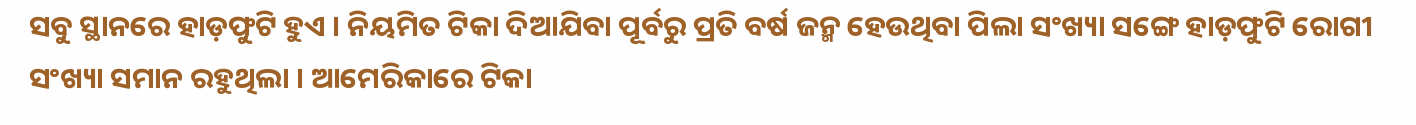ସବୁ ସ୍ଥାନରେ ହାଡ଼ଫୁଟି ହୁଏ । ନିୟମିତ ଟିକା ଦିଆଯିବା ପୂର୍ବରୁ ପ୍ରତି ବର୍ଷ ଜନ୍ମ ହେଉଥିବା ପିଲା ସଂଖ୍ୟା ସଙ୍ଗେ ହାଡ଼ଫୁଟି ରୋଗୀ ସଂଖ୍ୟା ସମାନ ରହୁଥିଲା । ଆମେରିକାରେ ଟିକା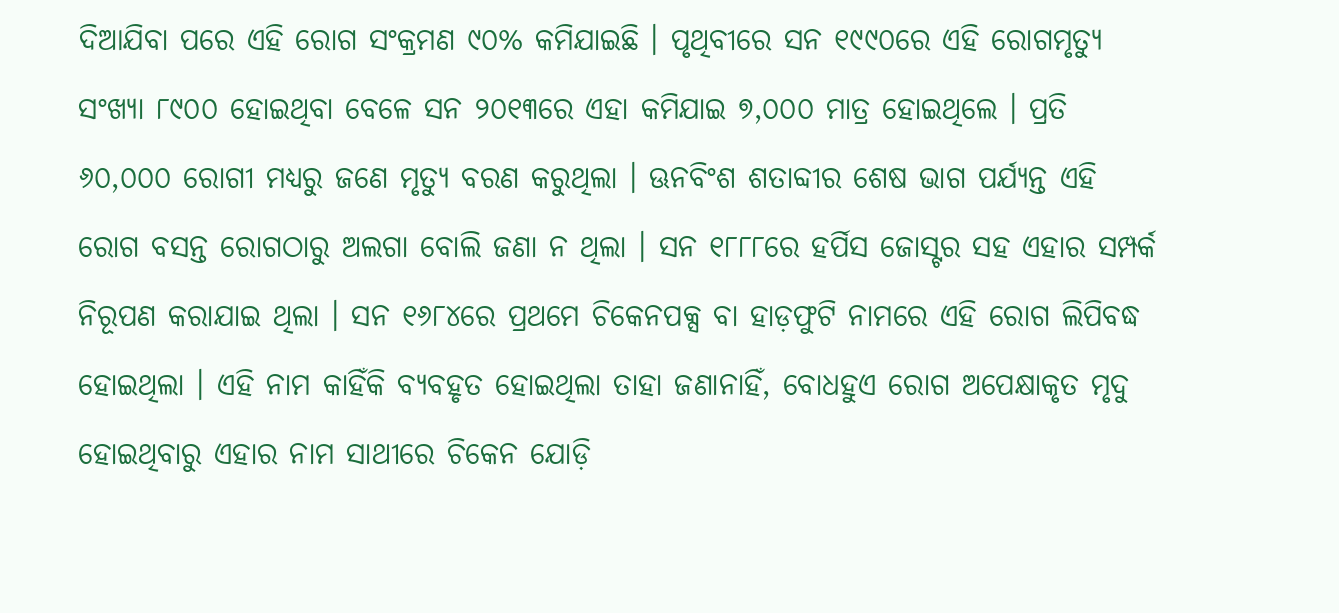ଦିଆଯିବା ପରେ ଏହି ରୋଗ ସଂକ୍ରମଣ ୯୦% କମିଯାଇଛି । ପୃଥିବୀରେ ସନ ୧୯୯୦ରେ ଏହି ରୋଗମୃତ୍ୟୁ ସଂଖ୍ୟା ୮୯୦୦ ହୋଇଥିବା ବେଳେ ସନ ୨୦୧୩ରେ ଏହା କମିଯାଇ ୭,୦୦୦ ମାତ୍ର ହୋଇଥିଲେ । ପ୍ରତି ୬୦,୦୦୦ ରୋଗୀ ମଧ୍ୟରୁ ଜଣେ ମୃତ୍ୟୁ ବରଣ କରୁଥିଲା । ଊନବିଂଶ ଶତାବ୍ଦୀର ଶେଷ ଭାଗ ପର୍ଯ୍ୟନ୍ତ ଏହି ରୋଗ ବସନ୍ତ ରୋଗଠାରୁ ଅଲଗା ବୋଲି ଜଣା ନ ଥିଲା । ସନ ୧୮୮୮ରେ ହର୍ପିସ ଜୋସ୍ଟର ସହ ଏହାର ସମ୍ପର୍କ ନିରୂପଣ କରାଯାଇ ଥିଲା । ସନ ୧୬୮୪ରେ ପ୍ରଥମେ ଚିକେନପକ୍ସ ବା ହାଡ଼ଫୁଟି ନାମରେ ଏହି ରୋଗ ଲିପିବଦ୍ଧ ହୋଇଥିଲା । ଏହି ନାମ କାହିଁକି ବ୍ୟବହୃତ ହୋଇଥିଲା ତାହା ଜଣାନାହିଁ, ବୋଧହୁଏ ରୋଗ ଅପେକ୍ଷାକୃତ ମୃଦୁ ହୋଇଥିବାରୁ ଏହାର ନାମ ସାଥୀରେ ଚିକେନ ଯୋଡ଼ି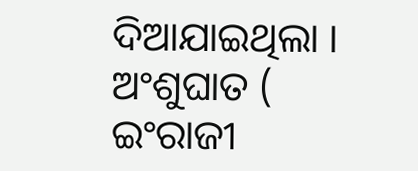ଦିଆଯାଇଥିଲା ।
ଅଂଶୁଘାତ ( ଇଂରାଜୀ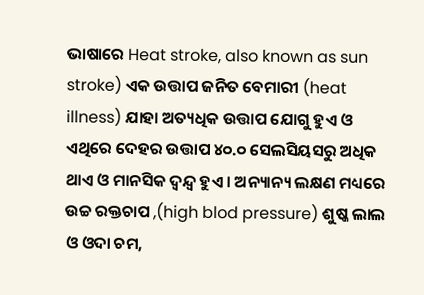ଭାଷାରେ Heat stroke, also known as sun stroke) ଏକ ଉତ୍ତାପ ଜନିତ ବେମାରୀ (heat illness) ଯାହା ଅତ୍ୟଧିକ ଉତ୍ତାପ ଯୋଗୁ ହୁଏ ଓ ଏଥିରେ ଦେହର ଉତ୍ତାପ ୪୦.୦ ସେଲସିୟସରୁ ଅଧିକ ଥାଏ ଓ ମାନସିକ ଦ୍ୱନ୍ଦ୍ୱ ହୁଏ । ଅନ୍ୟାନ୍ୟ ଲକ୍ଷଣ ମଧ୍ୟରେ ଉଚ୍ଚ ରକ୍ତଚାପ ,(high blod pressure) ଶୁଷ୍କ ଲାଲ ଓ ଓଦା ଚମ,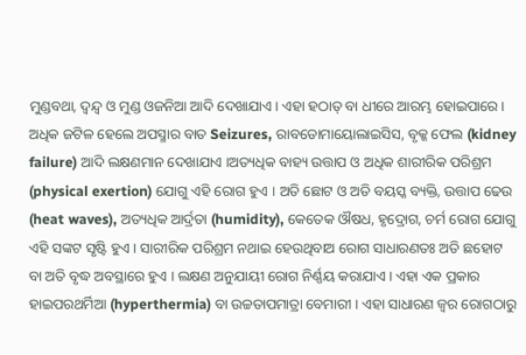ମୁଣ୍ଡବଥା, ଦ୍ୱନ୍ଦ୍ୱ ଓ ମୁଣ୍ଡ ଓଜନିଆ ଆଦି ଦେଖାଯାଏ । ଏହା ହଠାତ୍ ବା ଧୀରେ ଆରମ୍ଭ ହୋଇପାରେ । ଅଧିକ ଜଟିଳ ହେଲେ ଅପସ୍ମାର ବାତ Seizures, ରାବଡୋମାୟୋଲାଇସିସ, ବୃକ୍କ ଫେଲ (kidney failure) ଆଦି ଲକ୍ଷଣମାନ ଦେଖାଯାଏ ।ଅତ୍ୟଧିକ ବାହ୍ୟ ଉତ୍ତାପ ଓ ଅଧିକ ଶାରୀରିକ ପରିଶ୍ରମ (physical exertion) ଯୋଗୁ ଏହି ରୋଗ ହୁଏ । ଅତି ଛୋଟ ଓ ଅତି ବୟସ୍କ ବ୍ୟକ୍ତି, ଉତ୍ତାପ ଢେଉ (heat waves), ଅତ୍ୟଧିକ ଆର୍ଦ୍ରତା (humidity), କେତେକ ଔଷଧ, ହୃଦ୍ରୋଗ, ଚର୍ମ ରୋଗ ଯୋଗୁ ଏହି ସଙ୍କଟ ସୃଷ୍ଟି ହୁଏ । ସାରୀରିକ ପରିଶ୍ରମ ନଥାଇ ହେଉଥିବାଅ ରୋଗ ସାଧାରଣତଃ ଅତି ଛହୋଟ ବା ଅତି ବୃଦ୍ଧ ଅବସ୍ଥାରେ ହୁଏ । ଲକ୍ଷଣ ଅନୁଯାୟୀ ରୋଗ ନିର୍ଣ୍ଣୟ କରାଯାଏ । ଏହା ଏକ ପ୍ରକାର ହାଇପରଥର୍ମିଆ (hyperthermia) ବା ଉଚ୍ଚତାପମାତ୍ରା ବେମାରୀ । ଏହା ସାଧାରଣ ଜ୍ୱର ରୋଗଠାରୁ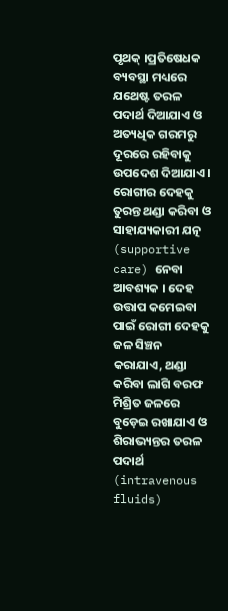ପୃଥକ୍ ।ପ୍ରତିଷେଧକ ବ୍ୟବସ୍ଥା ମଧ୍ୟରେ ଯଥେଷ୍ଟ ତରଳ ପଦାର୍ଥ ଦିଆଯାଏ ଓ ଅତ୍ୟଧିକ ଗରମରୁ ଦୂରରେ ରହିବାକୁ ଉପଦେଶ ଦିଆଯାଏ । ରୋଗୀର ଦେହକୁ ତୁରନ୍ତ ଥଣ୍ଡା କରିବା ଓ ସାହାଯ୍ୟକାରୀ ଯତ୍ନ (supportive care) ନେବା ଆବଶ୍ୟକ । ଦେହ ଉତ୍ତାପ କମେଇବା ପାଇଁ ରୋଗୀ ଦେହକୁ ଜଳ ସିଞ୍ଚନ କରାଯାଏ, ଥଣ୍ଡା କରିବା ଲାଗି ବରଫ ମିଶ୍ରିତ ଜଳରେ ବୁଡ଼େଇ ରଖାଯାଏ ଓ ଶିରାଭ୍ୟନ୍ତର ତରଳ ପଦାର୍ଥ (intravenous fluids)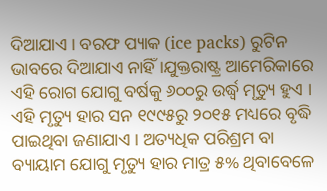ଦିଆଯାଏ । ବରଫ ପ୍ୟାକ (ice packs) ରୁଟିନ ଭାବରେ ଦିଆଯାଏ ନାହିଁ ।ଯୁକ୍ତରାଷ୍ଟ୍ର ଆମେରିକାରେ ଏହି ରୋଗ ଯୋଗୁ ବର୍ଷକୁ ୬୦୦ରୁ ଉର୍ଦ୍ଧ୍ୱ ମୃତ୍ୟୁ ହୁଏ । ଏହି ମୃତ୍ୟୁ ହାର ସନ ୧୯୯୫ରୁ ୨୦୧୫ ମଧ୍ୟରେ ବୃଦ୍ଧି ପାଇଥିବା ଜଣାଯାଏ । ଅତ୍ୟଧିକ ପରିଶ୍ରମ ବା ବ୍ୟାୟାମ ଯୋଗୁ ମୃତ୍ୟୁ ହାର ମାତ୍ର ୫% ଥିବାବେଳେ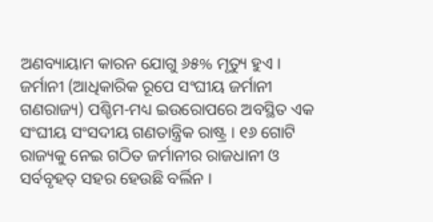ଅଣବ୍ୟାୟାମ କାରନ ଯୋଗୁ ୬୫% ମୃତ୍ୟୁ ହୁଏ ।
ଜର୍ମାନୀ (ଆଧିକାରିକ ରୂପେ ସଂଘୀୟ ଜର୍ମାନୀ ଗଣରାଜ୍ୟ) ପଶ୍ଚିମ-ମଧ୍ୟ ଇଉରୋପରେ ଅବସ୍ଥିତ ଏକ ସଂଘୀୟ ସଂସଦୀୟ ଗଣତାନ୍ତ୍ରିକ ରାଷ୍ଟ୍ର । ୧୬ ଗୋଟି ରାଜ୍ୟକୁ ନେଇ ଗଠିତ ଜର୍ମାନୀର ରାଜଧାନୀ ଓ ସର୍ବବୃହତ୍ ସହର ହେଉଛି ବର୍ଲିନ ।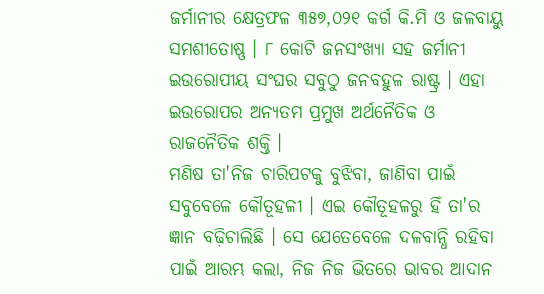ଜର୍ମାନୀର କ୍ଷେତ୍ରଫଳ ୩୫୭,୦୨୧ କର୍ଗ କି.ମି ଓ ଜଳବାୟୁ ସମଶୀତୋଷ୍ଣ । ୮ କୋଟି ଜନସଂଖ୍ୟା ସହ ଜର୍ମାନୀ ଇଉରୋପୀୟ ସଂଘର ସବୁଠୁ ଜନବହୁଳ ରାଷ୍ଟ୍ର । ଏହା ଇଉରୋପର ଅନ୍ୟତମ ପ୍ରମୁଖ ଅର୍ଥନୈତିକ ଓ ରାଜନୈତିକ ଶକ୍ତି ।
ମଣିଷ ତା'ନିଜ ଚାରିପଟକୁ ବୁଝିବା, ଜାଣିବା ପାଇଁ ସବୁବେଳେ କୌତୂହଳୀ । ଏଇ କୌତୂହଳରୁ ହିଁ ତା'ର ଜ୍ଞାନ ବଢ଼ିଚାଲିଛି । ସେ ଯେତେବେଳେ ଦଳବାନ୍ଧି ରହିବା ପାଇଁ ଆରମ୍ଭ କଲା, ନିଜ ନିଜ ଭିତରେ ଭାବର ଆଦାନ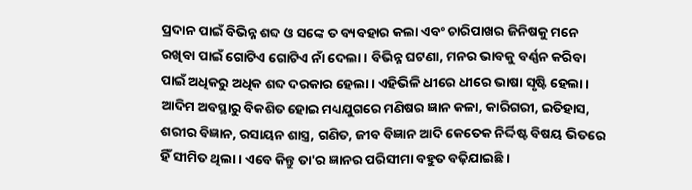ପ୍ରଦାନ ପାଇଁ ବିଭିନ୍ନ ଶବ୍ଦ ଓ ସଙ୍କେ ତ ବ୍ୟବହାର କଲା ଏବଂ ଚାରିପାଖର ଜିନିଷକୁ ମନେ ରଖିବା ପାଇଁ ଗୋଟିଏ ଗୋଟିଏ ନାଁ ଦେଲା । ବିଭିନ୍ନ ଘଟଣା, ମନର ଭାବକୁ ବର୍ଣ୍ଣନ କରିବା ପାଇଁ ଅଧିକରୁ ଅଧିକ ଶବ୍ଦ ଦରକାର ହେଲା । ଏହିଭିଳି ଧୀରେ ଧୀରେ ଭାଷା ସୃଷ୍ଟି ହେଲା । ଆଦିମ ଅବସ୍ଥାରୁ ବିକଶିତ ହୋଇ ମଧ୍ୟଯୁଗରେ ମଣିଷର ଜ୍ଞାନ କଳା, କାରିଗରୀ, ଇତିହାସ, ଶରୀର ବିଜ୍ଞାନ, ରସାୟନ ଶାସ୍ତ୍ର, ଗଣିତ, ଜୀବ ବିଜ୍ଞାନ ଆଦି କେତେକ ନିର୍ଦ୍ଦିଷ୍ଟ ବିଷୟ ଭିତରେ ହିଁ ସୀମିତ ଥିଲା । ଏବେ କିନ୍ତୁ ତା'ର ଜ୍ଞାନର ପରିସୀମା ବହୁତ ବଢ଼ିଯାଇଛି ।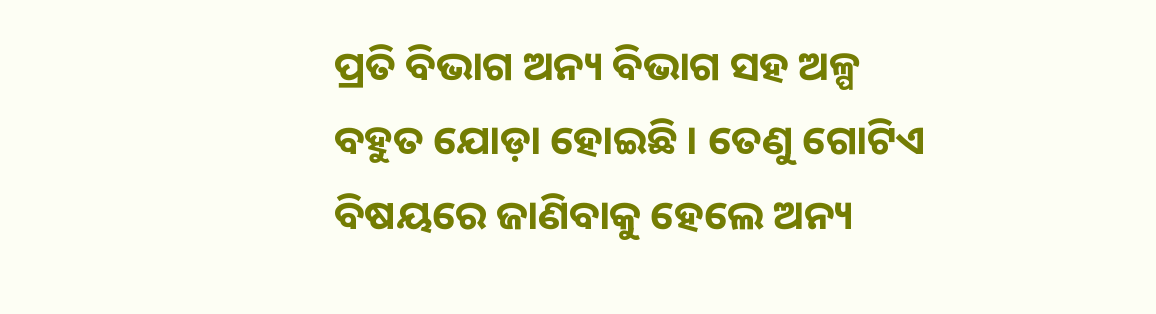ପ୍ରତି ବିଭାଗ ଅନ୍ୟ ବିଭାଗ ସହ ଅଳ୍ପ ବହୁତ ଯୋଡ଼ା ହୋଇଛି । ତେଣୁ ଗୋଟିଏ ବିଷୟରେ ଜାଣିବାକୁ ହେଲେ ଅନ୍ୟ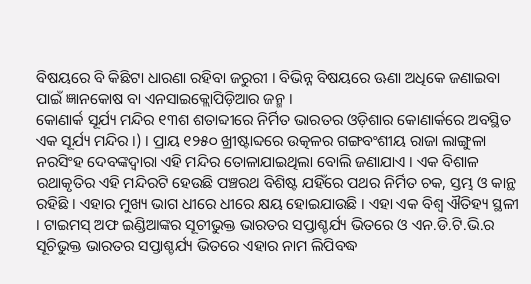ବିଷୟରେ ବି କିଛିଟା ଧାରଣା ରହିବା ଜରୁରୀ । ବିଭିନ୍ନ ବିଷୟରେ ଊଣା ଅଧିକେ ଜଣାଇବା ପାଇଁ ଜ୍ଞାନକୋଷ ବା ଏନସାଇକ୍ଲୋପିଡ଼ିଆର ଜନ୍ମ ।
କୋଣାର୍କ ସୂର୍ଯ୍ୟ ମନ୍ଦିର ୧୩ଶ ଶତାବ୍ଦୀରେ ନିର୍ମିତ ଭାରତର ଓଡ଼ିଶାର କୋଣାର୍କରେ ଅବସ୍ଥିତ ଏକ ସୂର୍ଯ୍ୟ ମନ୍ଦିର ।) । ପ୍ରାୟ ୧୨୫୦ ଖ୍ରୀଷ୍ଟାବ୍ଦରେ ଉତ୍କଳର ଗଙ୍ଗବଂଶୀୟ ରାଜା ଲାଙ୍ଗୁଳା ନରସିଂହ ଦେବଙ୍କଦ୍ୱାରା ଏହି ମନ୍ଦିର ତୋଳାଯାଇଥିଲା ବୋଲି ଜଣାଯାଏ । ଏକ ବିଶାଳ ରଥାକୃତିର ଏହି ମନ୍ଦିରଟି ହେଉଛି ପଞ୍ଚରଥ ବିଶିଷ୍ଟ ଯହିଁରେ ପଥର ନିର୍ମିତ ଚକ, ସ୍ତମ୍ଭ ଓ କାନ୍ଥ ରହିଛି । ଏହାର ମୁଖ୍ୟ ଭାଗ ଧୀରେ ଧୀରେ କ୍ଷୟ ହୋଇଯାଉଛି । ଏହା ଏକ ବିଶ୍ୱ ଐତିହ୍ୟ ସ୍ଥଳୀ । ଟାଇମସ୍ ଅଫ ଇଣ୍ଡିଆଙ୍କର ସୂଚୀଭୁକ୍ତ ଭାରତର ସପ୍ତାଶ୍ଚର୍ଯ୍ୟ ଭିତରେ ଓ ଏନ.ଡି.ଟି.ଭି.ର ସୂଚିଭୁକ୍ତ ଭାରତର ସପ୍ତାଶ୍ଚର୍ଯ୍ୟ ଭିତରେ ଏହାର ନାମ ଲିପିବଦ୍ଧ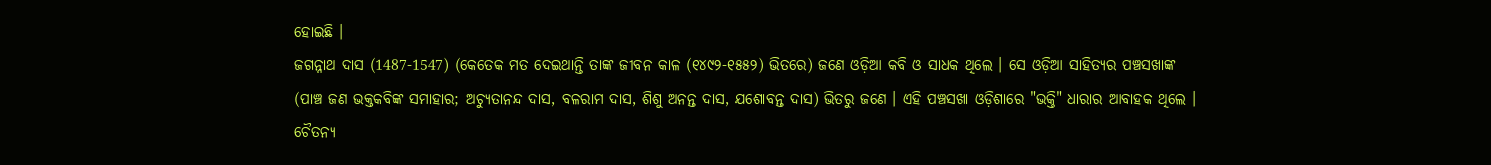ହୋଇଛି ।
ଜଗନ୍ନାଥ ଦାସ (1487-1547) (କେତେକ ମତ ଦେଇଥାନ୍ତି ତାଙ୍କ ଜୀବନ କାଳ (୧୪୯୨-୧୫୫୨) ଭିତରେ) ଜଣେ ଓଡ଼ିଆ କବି ଓ ସାଧକ ଥିଲେ । ସେ ଓଡ଼ିଆ ସାହିତ୍ୟର ପଞ୍ଚସଖାଙ୍କ (ପାଞ୍ଚ ଜଣ ଭକ୍ତକବିଙ୍କ ସମାହାର; ଅଚ୍ୟୁତାନନ୍ଦ ଦାସ, ବଳରାମ ଦାସ, ଶିଶୁ ଅନନ୍ତ ଦାସ, ଯଶୋବନ୍ତ ଦାସ) ଭିତରୁ ଜଣେ । ଏହି ପଞ୍ଚସଖା ଓଡ଼ିଶାରେ "ଭକ୍ତି" ଧାରାର ଆବାହକ ଥିଲେ । ଚୈତନ୍ୟ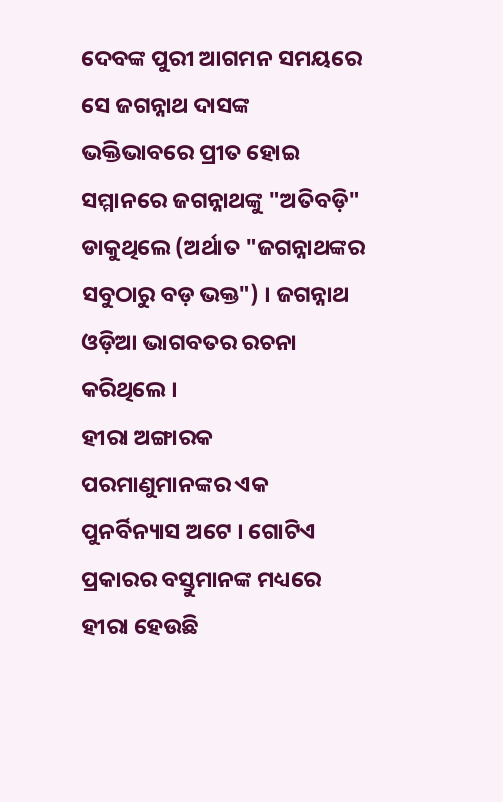ଦେବଙ୍କ ପୁରୀ ଆଗମନ ସମୟରେ ସେ ଜଗନ୍ନାଥ ଦାସଙ୍କ ଭକ୍ତିଭାବରେ ପ୍ରୀତ ହୋଇ ସମ୍ମାନରେ ଜଗନ୍ନାଥଙ୍କୁ "ଅତିବଡ଼ି" ଡାକୁଥିଲେ (ଅର୍ଥାତ "ଜଗନ୍ନାଥଙ୍କର ସବୁଠାରୁ ବଡ଼ ଭକ୍ତ") । ଜଗନ୍ନାଥ ଓଡ଼ିଆ ଭାଗବତର ରଚନା କରିଥିଲେ ।
ହୀରା ଅଙ୍ଗାରକ ପରମାଣୁମାନଙ୍କର ଏକ ପୁନର୍ବିନ୍ୟାସ ଅଟେ । ଗୋଟିଏ ପ୍ରକାରର ବସ୍ତୁମାନଙ୍କ ମଧ୍ୟରେ ହୀରା ହେଉଛି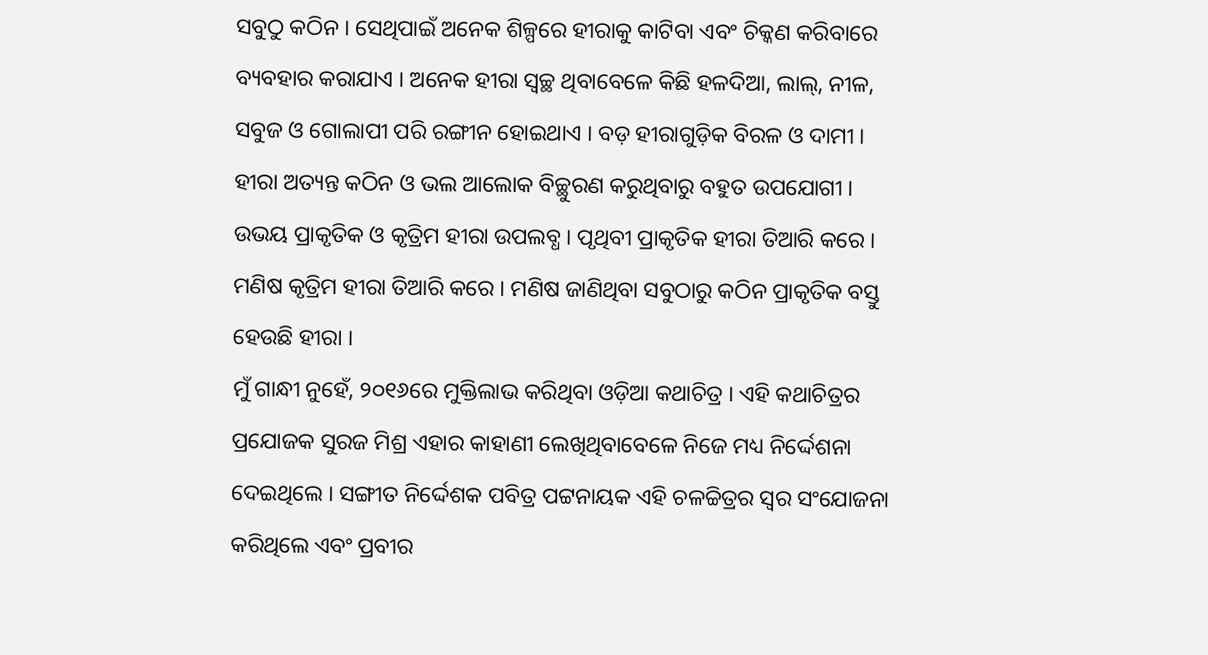ସବୁଠୁ କଠିନ । ସେଥିପାଇଁ ଅନେକ ଶିଳ୍ପରେ ହୀରାକୁ କାଟିବା ଏବଂ ଚିକ୍କଣ କରିବାରେ ବ୍ୟବହାର କରାଯାଏ । ଅନେକ ହୀରା ସ୍ୱଚ୍ଛ ଥିବାବେଳେ କିଛି ହଳଦିଆ, ଲାଲ୍, ନୀଳ, ସବୁଜ ଓ ଗୋଲାପୀ ପରି ରଙ୍ଗୀନ ହୋଇଥାଏ । ବଡ଼ ହୀରାଗୁଡ଼ିକ ବିରଳ ଓ ଦାମୀ । ହୀରା ଅତ୍ୟନ୍ତ କଠିନ ଓ ଭଲ ଆଲୋକ ବିଚ୍ଛୁରଣ କରୁଥିବାରୁ ବହୁତ ଉପଯୋଗୀ । ଉଭୟ ପ୍ରାକୃତିକ ଓ କୃତ୍ରିମ ହୀରା ଉପଲବ୍ଧ । ପୃଥିବୀ ପ୍ରାକୃତିକ ହୀରା ତିଆରି କରେ । ମଣିଷ କୃତ୍ରିମ ହୀରା ତିଆରି କରେ । ମଣିଷ ଜାଣିଥିବା ସବୁଠାରୁ କଠିନ ପ୍ରାକୃତିକ ବସ୍ତୁ ହେଉଛି ହୀରା ।
ମୁଁ ଗାନ୍ଧୀ ନୁହେଁ, ୨୦୧୬ରେ ମୁକ୍ତିଲାଭ କରିଥିବା ଓଡ଼ିଆ କଥାଚିତ୍ର । ଏହି କଥାଚିତ୍ରର ପ୍ରଯୋଜକ ସୁରଜ ମିଶ୍ର ଏହାର କାହାଣୀ ଲେଖିଥିବାବେଳେ ନିଜେ ମଧ୍ୟ ନିର୍ଦ୍ଦେଶନା ଦେଇଥିଲେ । ସଙ୍ଗୀତ ନିର୍ଦ୍ଦେଶକ ପବିତ୍ର ପଟ୍ଟନାୟକ ଏହି ଚଳଚ୍ଚିତ୍ରର ସ୍ୱର ସଂଯୋଜନା କରିଥିଲେ ଏବଂ ପ୍ରବୀର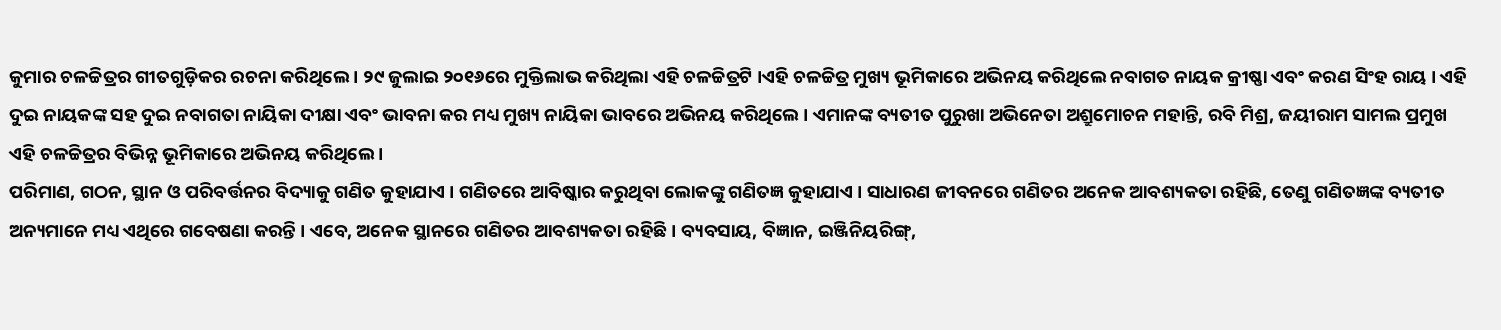କୁମାର ଚଳଚ୍ଚିତ୍ରର ଗୀତଗୁଡ଼ିକର ରଚନା କରିଥିଲେ । ୨୯ ଜୁଲାଇ ୨୦୧୬ରେ ମୁକ୍ତିଲାଭ କରିଥିଲା ଏହି ଚଳଚ୍ଚିତ୍ରଟି ।ଏହି ଚଳଚ୍ଚିତ୍ର ମୁଖ୍ୟ ଭୂମିକାରେ ଅଭିନୟ କରିଥିଲେ ନବାଗତ ନାୟକ କ୍ରୀଷ୍ଣା ଏବଂ କରଣ ସିଂହ ରାୟ । ଏହି ଦୁଇ ନାୟକଙ୍କ ସହ ଦୁଇ ନବାଗତା ନାୟିକା ଦୀକ୍ଷା ଏବଂ ଭାବନା କର ମଧ୍ୟ ମୁଖ୍ୟ ନାୟିକା ଭାବରେ ଅଭିନୟ କରିଥିଲେ । ଏମାନଙ୍କ ବ୍ୟତୀତ ପୁରୁଖା ଅଭିନେତା ଅଶ୍ରୁମୋଚନ ମହାନ୍ତି, ରବି ମିଶ୍ର, ଜୟୀରାମ ସାମଲ ପ୍ରମୁଖ ଏହି ଚଳଚ୍ଚିତ୍ରର ବିଭିନ୍ନ ଭୂମିକାରେ ଅଭିନୟ କରିଥିଲେ ।
ପରିମାଣ, ଗଠନ, ସ୍ଥାନ ଓ ପରିବର୍ତ୍ତନର ବିଦ୍ୟାକୁ ଗଣିତ କୁହାଯାଏ । ଗଣିତରେ ଆବିଷ୍କାର କରୁଥିବା ଲୋକଙ୍କୁ ଗଣିତଜ୍ଞ କୁହାଯାଏ । ସାଧାରଣ ଜୀବନରେ ଗଣିତର ଅନେକ ଆବଶ୍ୟକତା ରହିଛି, ତେଣୁ ଗଣିତଜ୍ଞଙ୍କ ବ୍ୟତୀତ ଅନ୍ୟମାନେ ମଧ୍ୟ ଏଥିରେ ଗବେଷଣା କରନ୍ତି । ଏବେ, ଅନେକ ସ୍ଥାନରେ ଗଣିତର ଆବଶ୍ୟକତା ରହିଛି । ବ୍ୟବସାୟ, ବିଜ୍ଞାନ, ଇଞ୍ଜିନିୟରିଙ୍ଗ୍,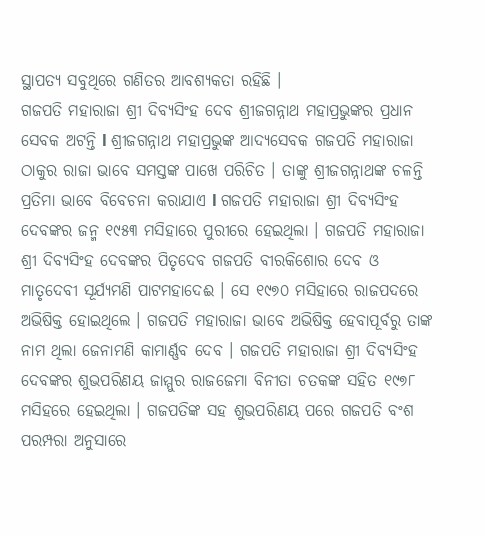ସ୍ଥାପତ୍ୟ ସବୁଥିରେ ଗଣିତର ଆବଶ୍ୟକତା ରହିଛି ।
ଗଜପତି ମହାରାଜା ଶ୍ରୀ ଦିବ୍ୟସିଂହ ଦେବ ଶ୍ରୀଜଗନ୍ନାଥ ମହାପ୍ରଭୁଙ୍କର ପ୍ରଧାନ ସେବକ ଅଟନ୍ତି l ଶ୍ରୀଜଗନ୍ନାଥ ମହାପ୍ରଭୁଙ୍କ ଆଦ୍ୟସେବକ ଗଜପତି ମହାରାଜା ଠାକୁର ରାଜା ଭାବେ ସମସ୍ତଙ୍କ ପାଖେ ପରିଚିତ । ତାଙ୍କୁ ଶ୍ରୀଜଗନ୍ନାଥଙ୍କ ଚଳନ୍ତି ପ୍ରତିମା ଭାବେ ବିବେଚନା କରାଯାଏ l ଗଜପତି ମହାରାଜା ଶ୍ରୀ ଦିବ୍ୟସିଂହ ଦେବଙ୍କର ଜନ୍ମ ୧୯୫୩ ମସିହାରେ ପୁରୀରେ ହେଇଥିଲା । ଗଜପତି ମହାରାଜା ଶ୍ରୀ ଦିବ୍ୟସିଂହ ଦେବଙ୍କର ପିତୃଦେବ ଗଜପତି ବୀରକିଶୋର ଦେବ ଓ ମାତୃଦେବୀ ସୂର୍ଯ୍ୟମଣି ପାଟମହାଦେଈ । ସେ ୧୯୭୦ ମସିହାରେ ରାଜପଦରେ ଅଭିଷିକ୍ତ ହୋଇଥିଲେ । ଗଜପତି ମହାରାଜା ଭାବେ ଅଭିଷିକ୍ତ ହେବାପୂର୍ବରୁ ତାଙ୍କ ନାମ ଥିଲା ଜେନାମଣି କାମାର୍ଣ୍ଣବ ଦେବ । ଗଜପତି ମହାରାଜା ଶ୍ରୀ ଦିବ୍ୟସିଂହ ଦେବଙ୍କର ଶୁଭପରିଣୟ ଜାମ୍ମୁର ରାଜଜେମା ବିନୀତା ଚତକଙ୍କ ସହିତ ୧୯୭୮ ମସିହରେ ହେଇଥିଲା । ଗଜପତିଙ୍କ ସହ ଶୁଭପରିଣୟ ପରେ ଗଜପତି ବଂଶ ପରମ୍ପରା ଅନୁସାରେ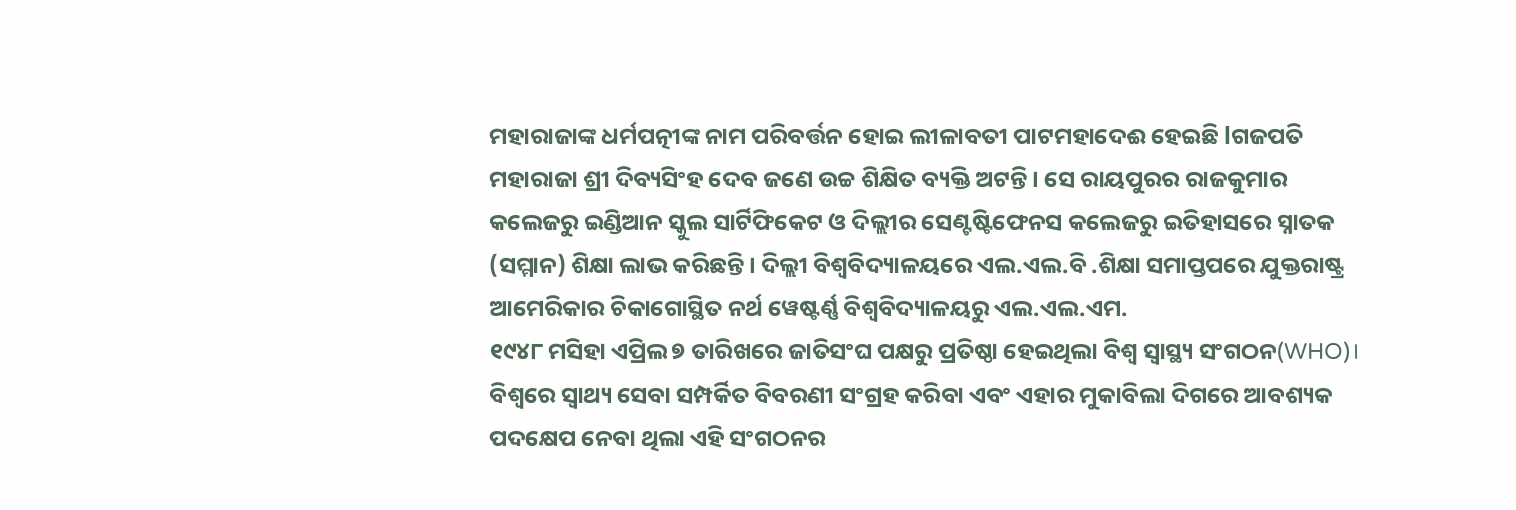ମହାରାଜାଙ୍କ ଧର୍ମପତ୍ନୀଙ୍କ ନାମ ପରିବର୍ତ୍ତନ ହୋଇ ଲୀଳାବତୀ ପାଟମହାଦେଈ ହେଇଛି lଗଜପତି ମହାରାଜା ଶ୍ରୀ ଦିବ୍ୟସିଂହ ଦେବ ଜଣେ ଉଚ୍ଚ ଶିକ୍ଷିତ ବ୍ୟକ୍ତି ଅଟନ୍ତି । ସେ ରାୟପୁରର ରାଜକୁମାର କଲେଜରୁ ଇଣ୍ଡିଆନ ସ୍କୁଲ ସାର୍ଟିଫିକେଟ ଓ ଦିଲ୍ଲୀର ସେଣ୍ଟଷ୍ଟିଫେନସ କଲେଜରୁ ଇତିହାସରେ ସ୍ନାତକ (ସମ୍ମାନ) ଶିକ୍ଷା ଲାଭ କରିଛନ୍ତି । ଦିଲ୍ଲୀ ବିଶ୍ୱବିଦ୍ୟାଳୟରେ ଏଲ.ଏଲ.ବି .ଶିକ୍ଷା ସମାପ୍ତପରେ ଯୁକ୍ତରାଷ୍ଟ୍ର ଆମେରିକାର ଚିକାଗୋସ୍ଥିତ ନର୍ଥ ୱେଷ୍ଟର୍ଣ୍ଣ ବିଶ୍ୱବିଦ୍ୟାଳୟରୁ ଏଲ.ଏଲ.ଏମ.
୧୯୪୮ ମସିହା ଏପ୍ରିଲ ୭ ତାରିଖରେ ଜାତିସଂଘ ପକ୍ଷରୁ ପ୍ରତିଷ୍ଠା ହେଇଥିଲା ବିଶ୍ୱ ସ୍ୱାସ୍ଥ୍ୟ ସଂଗଠନ(WHO)। ବିଶ୍ୱରେ ସ୍ୱାଥ୍ୟ ସେବା ସମ୍ପର୍କିତ ବିବରଣୀ ସଂଗ୍ରହ କରିବା ଏବଂ ଏହାର ମୁକାବିଲା ଦିଗରେ ଆବଶ୍ୟକ ପଦକ୍ଷେପ ନେବା ଥିଲା ଏହି ସଂଗଠନର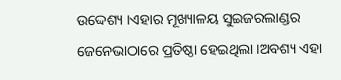ଉଦ୍ଦେଶ୍ୟ ।ଏହାର ମୂଖ୍ୟାଳୟ ସୁଇଜରଲାଣ୍ଡର ଜେନେଭାଠାରେ ପ୍ରତିଷ୍ଠା ହେଇଥିଲା ।ଅବଶ୍ୟ ଏହା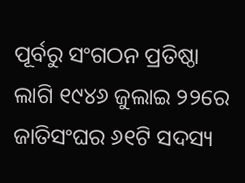ପୂର୍ବରୁ ସଂଗଠନ ପ୍ରତିଷ୍ଠା ଲାଗି ୧୯୪୬ ଜୁଲାଇ ୨୨ରେ ଜାତିସଂଘର ୬୧ଟି ସଦସ୍ୟ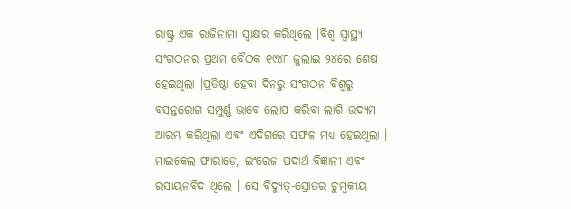ରାଷ୍ଟ୍ର ଏକ ରାଜିନାମା ସ୍ୱାକ୍ଷର କରିଥିଲେ ।ବିଶ୍ୱ ସ୍ୱାସ୍ଥ୍ୟ ସଂଗଠନର ପ୍ରଥମ ବୈଠକ ୧୯୪୮ ଜୁଲାଇ ୨୪ରେ ଶେଷ ହେଇଥିଲା ।ପ୍ରତିଷ୍ଠା ହେବା ଦିନରୁ ସଂଗଠନ ବିଶ୍ୱରୁ ବସନ୍ତରୋଗ ସମ୍ପୁର୍ଣ୍ଣ ଭାବେ ଲୋପ କରିବା ଲାଗି ଉଦ୍ୟମ ଆରମ୍ଭ କରିଥିଲା ଏବଂ ଏଦିଗରେ ସଫଳ ମଧ୍ୟ ହେଇଥିଲା ।
ମାଇକେଲ ଫାରାଡ଼େ, ଇଂରେଜ ପଦାର୍ଥ ବିଜ୍ଞାନୀ ଏବଂ ରସାୟନବିଦ ଥିଲେ । ସେ ବିଦ୍ୟୁତ୍-ସ୍ରୋତର ଚୁମ୍ବକୀୟ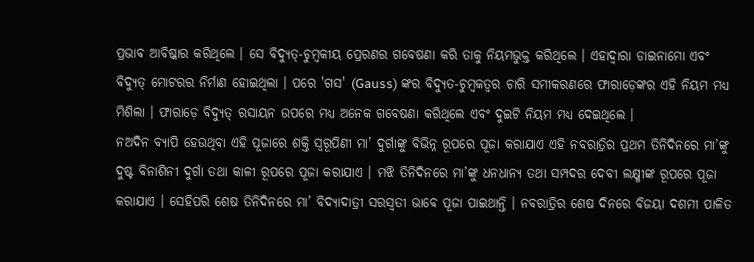ପ୍ରଭାବ ଆବିଷ୍କାର କରିଥିଲେ । ସେ ବିଦ୍ୟୁତ୍-ଚୁମ୍ବକୀୟ ପ୍ରେରଣର ଗବେଷଣା କରି ତାକୁ ନିୟମଭୁକ୍ତ କରିଥିଲେ । ଏହାଦ୍ୱାରା ଡାଇନାମୋ ଏବଂ ବିଦ୍ୟୁତ୍ ମୋଟରର ନିର୍ମାଣ ହୋଇଥିଲା । ପରେ 'ଗସ' (Gauss) ଙ୍କର ବିଦ୍ୟୁତ-ଚୁମ୍ବକତ୍ୱର ଚାରି ସମୀକରଣରେ ଫାରାଡ଼େଙ୍କର ଏହି ନିୟମ ମଧ୍ୟ ମିଶିଲା । ଫାରାଡ଼େ ବିଦ୍ୟୁତ୍ ରସାୟନ ଉପରେ ମଧ୍ୟ ଅନେକ ଗବେଷଣା କରିଥିଲେ ଏବଂ ଦୁଇଟି ନିୟମ ମଧ୍ୟ ଦେଇଥିଲେ ।
ନଅଦିନ ବ୍ୟାପି ହେଉଥିବା ଏହି ପୂଜାରେ ଶକ୍ତି ସ୍ୱରୂପିଣୀ ମା’ ଦୁର୍ଗାଙ୍କୁ ବିଭିନ୍ନ ରୂପରେ ପୂଜା କରାଯାଏ ଏହି ନବରାତ୍ରିର ପ୍ରଥମ ତିନିଦିନରେ ମା’ଙ୍କୁ ଦୁଷ୍ଟ ବିନାଶିନୀ ଦୁର୍ଗା ତଥା କାଳୀ ରୂପରେ ପୂଜା କରାଯାଏ । ମଝି ତିନିଦିନରେ ମା’ଙ୍କୁ ଧନଧାନ୍ୟ ତଥା ସମ୍ପଦର ଦେବୀ ଲକ୍ଷ୍ମୀଙ୍କ ରୂପରେ ପୂଜା କରାଯାଏ । ସେହିପରି ଶେଷ ତିନିଦିନରେ ମା’ ବିଦ୍ୟାଦାତ୍ରୀ ସରସ୍ୱତୀ ଭାବେ ପୂଜା ପାଇଥାନ୍ତି । ନବରାତ୍ରିର ଶେଷ ଦିନରେ ବିଜୟା ଦଶମୀ ପାଳିତ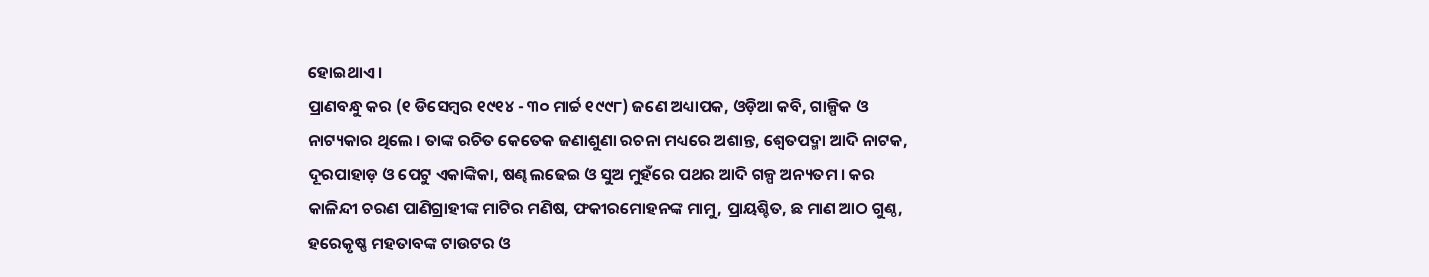ହୋଇଥାଏ ।
ପ୍ରାଣବନ୍ଧୁ କର (୧ ଡିସେମ୍ବର ୧୯୧୪ - ୩୦ ମାର୍ଚ୍ଚ ୧୯୯୮) ଜଣେ ଅଧ୍ୟାପକ, ଓଡ଼ିଆ କବି, ଗାଳ୍ପିକ ଓ ନାଟ୍ୟକାର ଥିଲେ । ତାଙ୍କ ରଚିତ କେତେକ ଜଣାଶୁଣା ରଚନା ମଧ୍ୟରେ ଅଶାନ୍ତ, ଶ୍ୱେତପଦ୍ମା ଆଦି ନାଟକ, ଦୂରପାହାଡ଼ ଓ ପେଟୁ ଏକାଙ୍କିକା, ଷଣ୍ଢ ଲଢେଇ ଓ ସୁଅ ମୁହଁରେ ପଥର ଆଦି ଗଳ୍ପ ଅନ୍ୟତମ । କର କାଳିନ୍ଦୀ ଚରଣ ପାଣିଗ୍ରାହୀଙ୍କ ମାଟିର ମଣିଷ, ଫକୀରମୋହନଙ୍କ ମାମୁ, ପ୍ରାୟଶ୍ଚିତ, ଛ ମାଣ ଆଠ ଗୁଣ୍ଠ, ହରେକୃଷ୍ଣ ମହତାବଙ୍କ ଟାଉଟର ଓ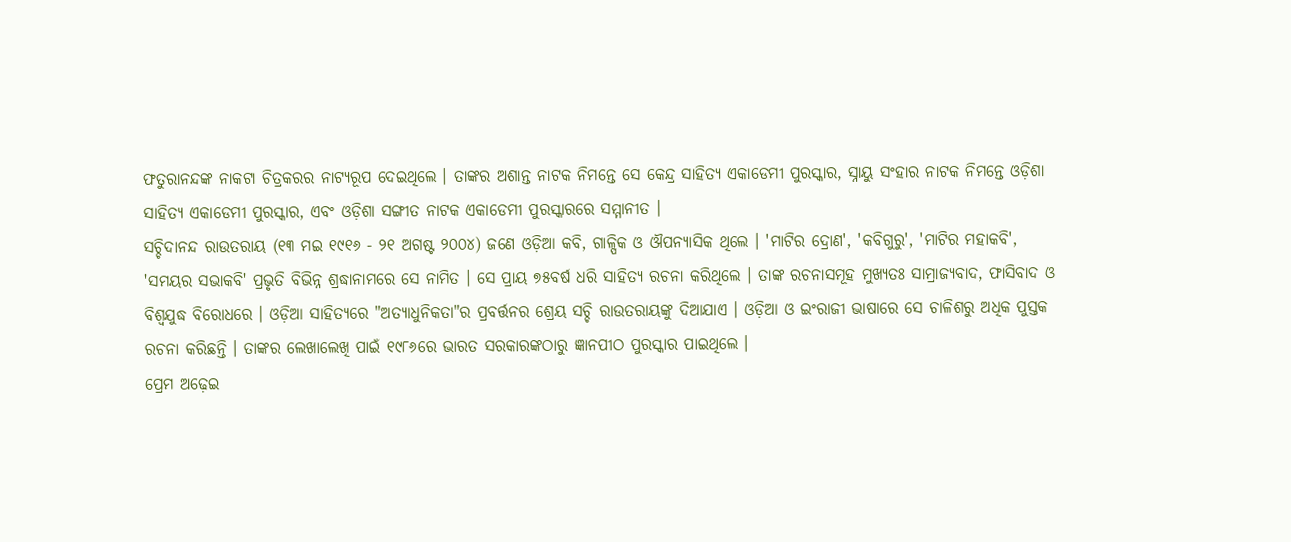ଫତୁରାନନ୍ଦଙ୍କ ନାକଟା ଚିତ୍ରକରର ନାଟ୍ୟରୂପ ଦେଇଥିଲେ । ତାଙ୍କର ଅଶାନ୍ତ ନାଟକ ନିମନ୍ତେ ସେ କେନ୍ଦ୍ର ସାହିତ୍ୟ ଏକାଡେମୀ ପୁରସ୍କାର, ସ୍ନାୟୁ ସଂହାର ନାଟକ ନିମନ୍ତେ ଓଡ଼ିଶା ସାହିତ୍ୟ ଏକାଡେମୀ ପୁରସ୍କାର, ଏବଂ ଓଡ଼ିଶା ସଙ୍ଗୀତ ନାଟକ ଏକାଡେମୀ ପୁରସ୍କାରରେ ସମ୍ମାନୀତ ।
ସଚ୍ଚିଦାନନ୍ଦ ରାଉତରାୟ (୧୩ ମଇ ୧୯୧୬ - ୨୧ ଅଗଷ୍ଟ ୨୦୦୪) ଜଣେ ଓଡ଼ିଆ କବି, ଗାଳ୍ପିକ ଓ ଔପନ୍ୟାସିକ ଥିଲେ । 'ମାଟିର ଦ୍ରୋଣ', 'କବିଗୁରୁ', 'ମାଟିର ମହାକବି', 'ସମୟର ସଭାକବି' ପ୍ରଭୃତି ବିଭିନ୍ନ ଶ୍ରଦ୍ଧାନାମରେ ସେ ନାମିତ । ସେ ପ୍ରାୟ ୭୫ବର୍ଷ ଧରି ସାହିତ୍ୟ ରଚନା କରିଥିଲେ । ତାଙ୍କ ରଚନାସମୂହ ମୁଖ୍ୟତଃ ସାମ୍ରାଜ୍ୟବାଦ, ଫାସିବାଦ ଓ ବିଶ୍ୱଯୁଦ୍ଧ ବିରୋଧରେ । ଓଡ଼ିଆ ସାହିତ୍ୟରେ "ଅତ୍ୟାଧୁନିକତା"ର ପ୍ରବର୍ତ୍ତନର ଶ୍ରେୟ ସଚ୍ଚି ରାଉତରାୟଙ୍କୁ ଦିଆଯାଏ । ଓଡ଼ିଆ ଓ ଇଂରାଜୀ ଭାଷାରେ ସେ ଚାଳିଶରୁ ଅଧିକ ପୁସ୍ତକ ରଚନା କରିଛନ୍ତି । ତାଙ୍କର ଲେଖାଲେଖି ପାଇଁ ୧୯୮୬ରେ ଭାରତ ସରକାରଙ୍କଠାରୁ ଜ୍ଞାନପୀଠ ପୁରସ୍କାର ପାଇଥିଲେ ।
ପ୍ରେମ ଅଢ଼େଇ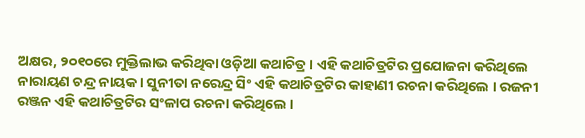ଅକ୍ଷର, ୨୦୧୦ରେ ମୁକ୍ତିଲାଭ କରିଥିବା ଓଡ଼ିଆ କଥାଚିତ୍ର । ଏହି କଥାଚିତ୍ରଟିର ପ୍ରଯୋଜନା କରିଥିଲେ ନାରାୟଣ ଚନ୍ଦ୍ର ନାୟକ । ସୁନୀତା ନରେନ୍ଦ୍ର ସିଂ ଏହି କଥାଚିତ୍ରଟିର କାହାଣୀ ରଚନା କରିଥିଲେ । ରଜନୀ ରଞ୍ଜନ ଏହି କଥାଚିତ୍ରଟିର ସଂଳାପ ରଚନା କରିଥିଲେ ।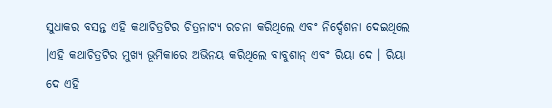ସୁଧାକର ବସନ୍ତ ଏହି କଥାଚିତ୍ରଟିର ଚିତ୍ରନାଟ୍ୟ ରଚନା କରିଥିଲେ ଏବଂ ନିର୍ଦ୍ଦେଶନା ଦେଇଥିଲେ ।ଏହି କଥାଚିତ୍ରଟିର ମୁଖ୍ୟ ଭୂମିକାରେ ଅଭିନୟ କରିଥିଲେ ବାବୁଶାନ୍ ଏବଂ ରିୟା ଦେ । ରିୟା ଦେ ଏହି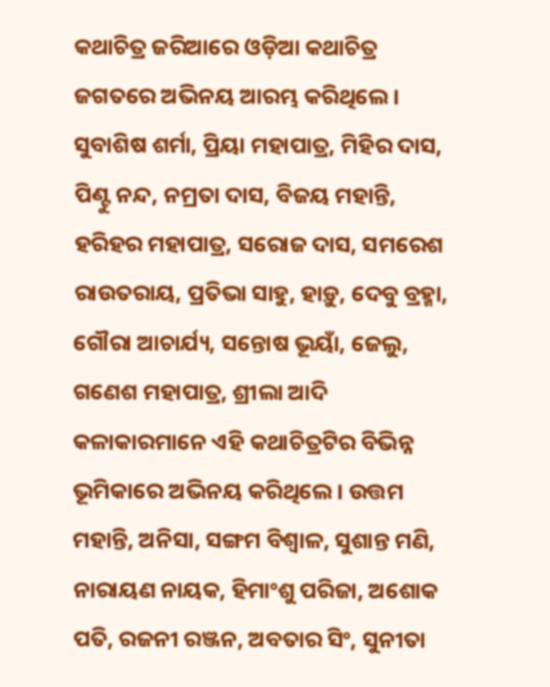କଥାଚିତ୍ର ଜରିଆରେ ଓଡ଼ିଆ କଥାଚିତ୍ର ଜଗତରେ ଅଭିନୟ ଆରମ୍ଭ କରିଥିଲେ । ସୁବାଶିଷ ଶର୍ମା, ପ୍ରିୟା ମହାପାତ୍ର, ମିହିର ଦାସ, ପିଣ୍ଟୁ ନନ୍ଦ, ନମ୍ରତା ଦାସ, ବିଜୟ ମହାନ୍ତି, ହରିହର ମହାପାତ୍ର, ସରୋଜ ଦାସ, ସମରେଶ ରାଉତରାୟ, ପ୍ରତିଭା ସାହୁ, ହାଡ଼ୁ, ଦେବୁ ବ୍ରହ୍ମା, ଗୌରା ଆଚାର୍ଯ୍ୟ, ସନ୍ତୋଷ ଭୂୟାଁ, ଜେଲୁ, ଗଣେଶ ମହାପାତ୍ର, ଶ୍ରୀଲା ଆଦି କଳାକାରମାନେ ଏହି କଥାଚିତ୍ରଟିର ବିଭିନ୍ନ ଭୂମିକାରେ ଅଭିନୟ କରିଥିଲେ । ଉତ୍ତମ ମହାନ୍ତି, ଅନିସା, ସଙ୍ଗମ ବିଶ୍ୱାଳ, ସୁଶାନ୍ତ ମଣି, ନାରାୟଣ ନାୟକ, ହିମାଂଶୁ ପରିଜା, ଅଶୋକ ପତି, ରଜନୀ ରଞ୍ଜନ, ଅବତାର ସିଂ, ସୁନୀତା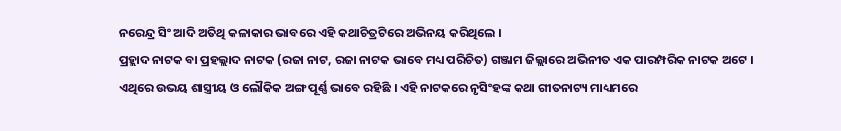ନରେନ୍ଦ୍ର ସିଂ ଆଦି ଅତିଥି କଳାକାର ଭାବରେ ଏହି କଥାଚିତ୍ରଟିରେ ଅଭିନୟ କରିଥିଲେ ।
ପ୍ରହ୍ଲାଦ ନାଟକ ବା ପ୍ରହଲ୍ଲାଦ ନାଟକ (ରଜା ନାଟ, ରଜା ନାଟକ ଭାବେ ମଧ୍ୟ ପରିଚିତ) ଗଞ୍ଜାମ ଜିଲ୍ଲାରେ ଅଭିନୀତ ଏକ ପାରମ୍ପରିକ ନାଟକ ଅଟେ । ଏଥିରେ ଉଭୟ ଶାସ୍ତ୍ରୀୟ ଓ ଲୌକିକ ଅଙ୍ଗ ପୂର୍ଣ୍ଣ ଭାବେ ରହିଛି । ଏହି ନାଟକରେ ନୃସିଂହଙ୍କ କଥା ଗୀତନାଟ୍ୟ ମାଧ୍ୟମରେ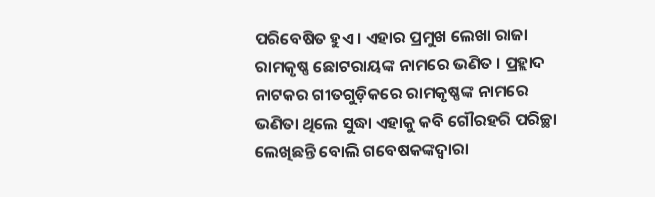ପରିବେଷିତ ହୁଏ । ଏହାର ପ୍ରମୁଖ ଲେଖା ରାଜା ରାମକୃଷ୍ଣ ଛୋଟରାୟଙ୍କ ନାମରେ ଭଣିତ । ପ୍ରହ୍ଲାଦ ନାଟକର ଗୀତଗୁଡ଼ିକରେ ରାମକୃଷ୍ଣଙ୍କ ନାମରେ ଭଣିତା ଥିଲେ ସୁଦ୍ଧା ଏହାକୁ କବି ଗୌରହରି ପରିଚ୍ଛା ଲେଖିଛନ୍ତି ବୋଲି ଗବେଷକଙ୍କଦ୍ୱାରା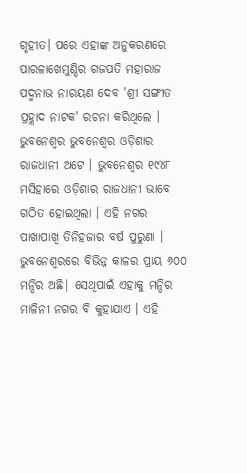ଗୃହୀତ। ପରେ ଏହାଙ୍କ ଅନୁକରଣରେ ପାରଳାଖେମୁଣ୍ଡିର ଗଜପତି ମହାରାଜ ପଦ୍ମନାଭ ନାରୟଣ ଦେବ 'ଶ୍ରୀ ସଙ୍ଗୀତ ପ୍ରହ୍ଲାଦ ନାଟକ' ରଚନା କରିଥିଲେ ।
ଭୁବନେଶ୍ୱର ଭୁବନେଶ୍ୱର ଓଡ଼ିଶାର ରାଜଧାନୀ ଅଟେ । ଭୁବନେଶ୍ୱର ୧୯୪୮ ମସିହାରେ ଓଡ଼ିଶାର ରାଜଧାନୀ ଭାବେ ଗଠିତ ହୋଇଥିଲା । ଏହି ନଗର ପାଖାପାଖି ତିନିହଜାର ବର୍ଷ ପୁରୁଣା । ଭୁବନେଶ୍ୱରରେ ବିଭିନ୍ନ କାଳର ପ୍ରାୟ ୬୦୦ ମନ୍ଦିର ଅଛି| ସେଥିପାଇଁ ଏହାକୁ ମନ୍ଦିର ମାଳିନୀ ନଗର ବି କୁହାଯାଏ । ଏହି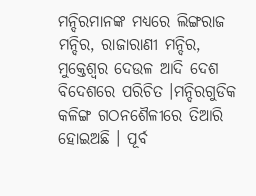ମନ୍ଦିରମାନଙ୍କ ମଧ୍ୟରେ ଲିଙ୍ଗରାଜ ମନ୍ଦିର, ରାଜାରାଣୀ ମନ୍ଦିର, ମୁକ୍ତେଶ୍ୱର ଦେଉଳ ଆଦି ଦେଶ ବିଦେଶରେ ପରିଚିତ ।ମନ୍ଦିରଗୁଡିକ କଳିଙ୍ଗ ଗଠନଶୈଳୀରେ ତିଆରି ହୋଇଅଛି । ପୂର୍ବ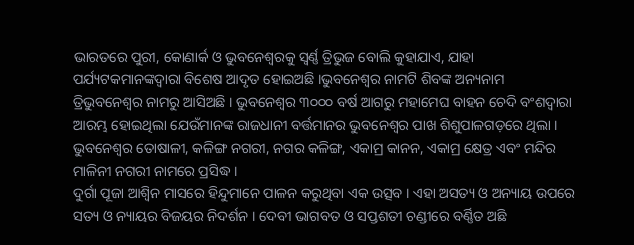ଭାରତରେ ପୁରୀ, କୋଣାର୍କ ଓ ଭୁବନେଶ୍ୱରକୁ ସ୍ୱର୍ଣ୍ଣ ତ୍ରିଭୁଜ ବୋଲି କୁହାଯାଏ, ଯାହା ପର୍ଯ୍ୟଟକମାନଙ୍କଦ୍ୱାରା ବିଶେଷ ଆଦୃତ ହୋଇଅଛି ।ଭୁବନେଶ୍ୱର ନାମଟି ଶିବଙ୍କ ଅନ୍ୟନାମ ତ୍ରିଭୁବନେଶ୍ୱର ନାମରୁ ଆସିଅଛି । ଭୁବନେଶ୍ୱର ୩୦୦୦ ବର୍ଷ ଆଗରୁ ମହାମେଘ ବାହନ ଚେଦି ବଂଶଦ୍ୱାରା ଆରମ୍ଭ ହୋଇଥିଲା ଯେଉଁମାନଙ୍କ ରାଜଧାନୀ ବର୍ତ୍ତମାନର ଭୁବନେଶ୍ୱର ପାଖ ଶିଶୁପାଳଗଡ଼ରେ ଥିଲା । ଭୁବନେଶ୍ୱର ତୋଷାଳୀ, କଳିଙ୍ଗ ନଗରୀ, ନଗର କଳିଙ୍ଗ, ଏକାମ୍ର କାନନ, ଏକାମ୍ର କ୍ଷେତ୍ର ଏବଂ ମନ୍ଦିର ମାଳିନୀ ନଗରୀ ନାମରେ ପ୍ରସିଦ୍ଧ ।
ଦୁର୍ଗା ପୂଜା ଆଶ୍ୱିନ ମାସରେ ହିନ୍ଦୁମାନେ ପାଳନ କରୁଥିବା ଏକ ଉତ୍ସବ । ଏହା ଅସତ୍ୟ ଓ ଅନ୍ୟାୟ ଉପରେ ସତ୍ୟ ଓ ନ୍ୟାୟର ବିଜୟର ନିଦର୍ଶନ । ଦେବୀ ଭାଗବତ ଓ ସପ୍ତଶତୀ ଚଣ୍ଡୀରେ ବର୍ଣ୍ଣିତ ଅଛି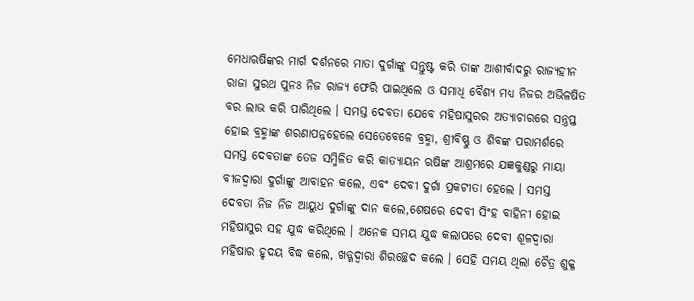ମେଧାଋଷିଙ୍କର ମାର୍ଗ ଦର୍ଶନରେ ମାତା ଦୁର୍ଗାଙ୍କୁ ସନ୍ତୁଷ୍ଟ କରି ତାଙ୍କ ଆଶୀର୍ବାଦରୁ ରାଜ୍ୟହୀନ ରାଜା ସୁରଥ ପୁନଃ ନିଜ ରାଜ୍ୟ ଫେରି ପାଇଥିଲେ ଓ ସମାଧି ବୈଶ୍ୟ ମଧ୍ୟ ନିଜର ଅଭିଳଷିତ ବର ଲାଭ କରି ପାରିଥିଲେ । ସମସ୍ତ ଦେବତା ଯେବେ ମହିଷାସୁରର ଅତ୍ୟାଚାରରେ ସନ୍ତ୍ରପ୍ତ ହୋଇ ବ୍ରହ୍ମାଙ୍କ ଶରଣାପନ୍ନହେଲେ ସେତେବେଳେ ବ୍ରହ୍ମା, ଶ୍ରୀବିଷ୍ଣୁ ଓ ଶିବଙ୍କ ପରାମର୍ଶରେ ସମସ୍ତ ଦେବତାଙ୍କ ତେଜ ସମ୍ମିଳିତ କରି କାତ୍ୟାୟନ ଋଷିଙ୍କ ଆଶ୍ରମରେ ଯଜ୍ଞକୁଣ୍ଡରୁ ମାୟା ବୀଜଦ୍ୱାରା ଦୁର୍ଗାଙ୍କୁ ଆବାହନ କଲେ, ଏବଂ ଦେବୀ ଦୁର୍ଗା ପ୍ରକଟୀତା ହେଲେ । ସମସ୍ତ ଦେବତା ନିଜ ନିଜ ଆୟୁଧ ଦୁର୍ଗାଙ୍କୁ ଦାନ କଲେ,ଶେଷରେ ଦେବୀ ସିଂହ ବାହିନୀ ହୋଇ ମହିଷାସୁର ସହ ଯୁଦ୍ଧ କରିଥିଲେ । ଅନେକ ସମୟ ଯୁଦ୍ଧ କଲାପରେ ଦେବୀ ଶୂଳଦ୍ୱାରା ମହିଷାର ହୃଦୟ ବିଦ୍ଧ କଲେ, ଖଡ୍ଗଦ୍ୱାରା ଶିରଚ୍ଛେଦ କଲେ । ସେହି ସମୟ ଥିଲା ଚୈତ୍ର ଶୁକ୍ଳ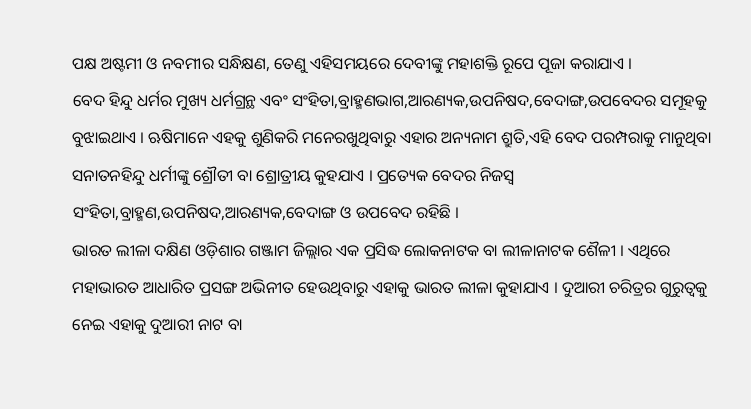ପକ୍ଷ ଅଷ୍ଟମୀ ଓ ନବମୀର ସନ୍ଧିକ୍ଷଣ, ତେଣୁ ଏହିସମୟରେ ଦେବୀଙ୍କୁ ମହାଶକ୍ତି ରୂପେ ପୂଜା କରାଯାଏ ।
ବେଦ ହିନ୍ଦୁ ଧର୍ମର ମୁଖ୍ୟ ଧର୍ମଗ୍ରନ୍ଥ ଏବଂ ସଂହିତା,ବ୍ରାହ୍ମଣଭାଗ,ଆରଣ୍ୟକ,ଉପନିଷଦ,ବେଦାଙ୍ଗ,ଉପବେଦର ସମୂହକୁ ବୁଝାଇଥାଏ । ଋଷିମାନେ ଏହକୁ ଶୁଣିକରି ମନେରଖୁଥିବାରୁ ଏହାର ଅନ୍ୟନାମ ଶ୍ରୁତି,ଏହି ବେଦ ପରମ୍ପରାକୁ ମାନୁଥିବା ସନାତନହିନ୍ଦୁ ଧର୍ମୀଙ୍କୁ ଶ୍ରୌତୀ ବା ଶ୍ରୋତ୍ରୀୟ କୁହଯାଏ । ପ୍ରତ୍ୟେକ ବେଦର ନିଜସ୍ୱ ସଂହିତା,ବ୍ରାହ୍ମଣ,ଉପନିଷଦ,ଆରଣ୍ୟକ,ବେଦାଙ୍ଗ ଓ ଉପବେଦ ରହିଛି ।
ଭାରତ ଲୀଳା ଦକ୍ଷିଣ ଓଡ଼ିଶାର ଗଞ୍ଜାମ ଜିଲ୍ଲାର ଏକ ପ୍ରସିଦ୍ଧ ଲୋକନାଟକ ବା ଲୀଳାନାଟକ ଶୈଳୀ । ଏଥିରେ ମହାଭାରତ ଆଧାରିତ ପ୍ରସଙ୍ଗ ଅଭିନୀତ ହେଉଥିବାରୁ ଏହାକୁ ଭାରତ ଲୀଳା କୁହାଯାଏ । ଦୁଆରୀ ଚରିତ୍ରର ଗୁରୁତ୍ୱକୁ ନେଇ ଏହାକୁ ଦୁଆରୀ ନାଟ ବା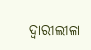ଦ୍ୱାରୀଲୀଳା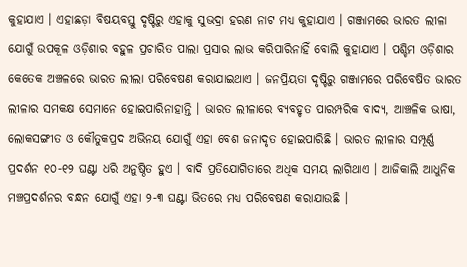କୁହାଯାଏ । ଏହାଛଡ଼ା ବିଷୟବସ୍ତୁ ଦୃଷ୍ଟିରୁ ଏହାକୁ ସୁଭଦ୍ରା ହରଣ ନାଟ ମଧ୍ୟ କୁହାଯାଏ । ଗଞ୍ଜାମରେ ଭାରତ ଲୀଳା ଯୋଗୁଁ ଉପକୂଳ ଓଡ଼ିଶାର ବହୁଳ ପ୍ରଚାରିତ ପାଲା ପ୍ରସାର ଲାଭ କରିପାରିନାହିଁ ବୋଲି କୁହାଯାଏ । ପଶ୍ଚିମ ଓଡ଼ିଶାର କେତେକ ଅଞ୍ଚଳରେ ଭାରତ ଲୀଲା ପରିବେଷଣ କରାଯାଇଥାଏ । ଜନପ୍ରିୟତା ଦୃଷ୍ଟିରୁ ଗଞ୍ଜାମରେ ପରିବେଷିତ ଭାରତ ଲୀଳାର ସମକକ୍ଷ ସେମାନେ ହୋଇପାରିନାହାନ୍ତି । ଭାରତ ଲୀଳାରେ ବ୍ୟବହୃତ ପାରମ୍ପରିକ ବାଦ୍ୟ, ଆଞ୍ଚଳିକ ଭାଷା, ଲୋକସଙ୍ଗୀତ ଓ କୌତୁକପ୍ରଦ ଅଭିନୟ ଯୋଗୁଁ ଏହା ବେଶ ଜନାଦୃତ ହୋଇପାରିଛି । ଭାରତ ଲୀଳାର ସମ୍ପୂର୍ଣ୍ଣ ପ୍ରଦର୍ଶନ ୧୦-୧୨ ଘଣ୍ଟା ଧରି ଅନୁଷ୍ଠିତ ହୁଏ । ବାଦି ପ୍ରତିଯୋଗିତାରେ ଅଧିକ ସମୟ ଲାଗିଥାଏ । ଆଜିକାଲି ଆଧୁନିକ ମଞ୍ଚପ୍ରଦର୍ଶନର ବନ୍ଧନ ଯୋଗୁଁ ଏହା ୨-୩ ଘଣ୍ଟା ଭିତରେ ମଧ୍ୟ ପରିବେଷଣ କରାଯାଉଛି ।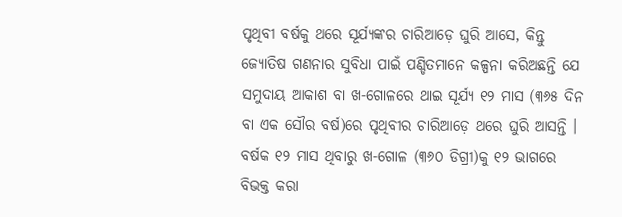ପୃଥିବୀ ବର୍ଷକୁ ଥରେ ସୂର୍ଯ୍ୟଙ୍କର ଚାରିଆଡ଼େ ଘୁରି ଆସେ, କିନ୍ତୁ ଜ୍ୟୋତିଷ ଗଣନାର ସୁବିଧା ପାଇଁ ପଣ୍ଡିତମାନେ କଳ୍ପନା କରିଅଛନ୍ତି ଯେ ସମୁଦାୟ ଆକାଶ ବା ଖ-ଗୋଳରେ ଥାଇ ସୂର୍ଯ୍ୟ ୧୨ ମାସ (୩୬୫ ଦିନ ବା ଏକ ସୌର ବର୍ଷ)ରେ ପୃଥିବୀର ଚାରିଆଡ଼େ ଥରେ ଘୁରି ଆସନ୍ତି । ବର୍ଷକ ୧୨ ମାସ ଥିବାରୁ ଖ-ଗୋଳ (୩୬୦ ଡିଗ୍ରୀ)କୁ ୧୨ ଭାଗରେ ବିଭକ୍ତ କରା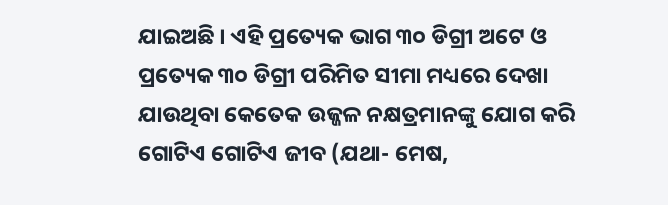ଯାଇଅଛି । ଏହି ପ୍ରତ୍ୟେକ ଭାଗ ୩୦ ଡିଗ୍ରୀ ଅଟେ ଓ ପ୍ରତ୍ୟେକ ୩୦ ଡିଗ୍ରୀ ପରିମିତ ସୀମା ମଧ୍ୟରେ ଦେଖା ଯାଉଥିବା କେତେକ ଉଜ୍ଜଳ ନକ୍ଷତ୍ରମାନଙ୍କୁ ଯୋଗ କରି ଗୋଟିଏ ଗୋଟିଏ ଜୀବ (ଯଥା- ମେଷ,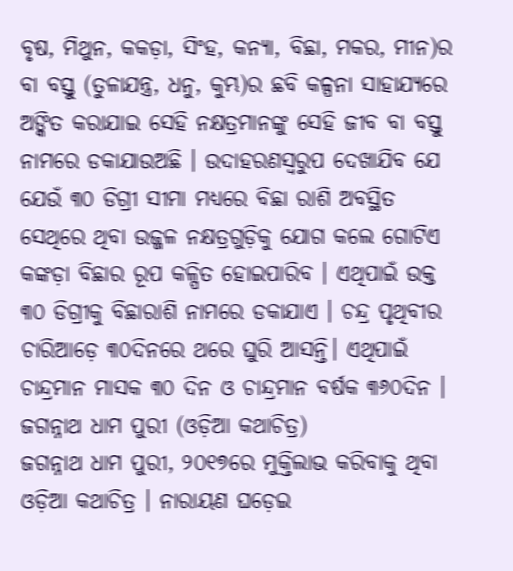ବୃଷ, ମିଥୁନ, କକଡ଼ା, ସିଂହ, କନ୍ୟା, ବିଛା, ମକର, ମୀନ)ର ବା ବସ୍ତୁ (ତୁଳାଯନ୍ତ୍ର, ଧନୁ, କୁମ୍ଭ)ର ଛବି କଳ୍ପନା ସାହାଯ୍ୟରେ ଅଙ୍କିତ କରାଯାଇ ସେହି ନକ୍ଷତ୍ରମାନଙ୍କୁ ସେହି ଜୀବ ବା ବସ୍ତୁ ନାମରେ ଡକାଯାଉଅଛି । ଉଦାହରଣସ୍ୱରୁପ ଦେଖାଯିବ ଯେ ଯେଉଁ ୩୦ ଡିଗ୍ରୀ ସୀମା ମଧ୍ୟରେ ବିଛା ରାଶି ଅବସ୍ଥିତ ସେଥିରେ ଥିବା ଉଜ୍ଜଳ ନକ୍ଷତ୍ରଗୁଡ଼ିକୁ ଯୋଗ କଲେ ଗୋଟିଏ କଙ୍କଡ଼ା ବିଛାର ରୂପ କଳ୍ପିତ ହୋଇପାରିବ । ଏଥିପାଇଁ ଉକ୍ତ ୩୦ ଡିଗ୍ରୀକୁ ବିଛାରାଶି ନାମରେ ଡକାଯାଏ । ଚନ୍ଦ୍ର ପୃଥିବୀର ଚାରିଆଡ଼େ ୩୦ଦିନରେ ଥରେ ଘୁରି ଆସନ୍ତି। ଏଥିପାଇଁ ଚାନ୍ଦ୍ରମାନ ମାସକ ୩୦ ଦିନ ଓ ଚାନ୍ଦ୍ରମାନ ବର୍ଷକ ୩୬୦ଦିନ ।
ଜଗନ୍ନାଥ ଧାମ ପୁରୀ (ଓଡ଼ିଆ କଥାଚିତ୍ର)
ଜଗନ୍ନାଥ ଧାମ ପୁରୀ, ୨୦୧୭ରେ ମୁକ୍ତିଲାଭ କରିବାକୁ ଥିବା ଓଡ଼ିଆ କଥାଚିତ୍ର । ନାରାୟଣ ଘଡ଼େଇ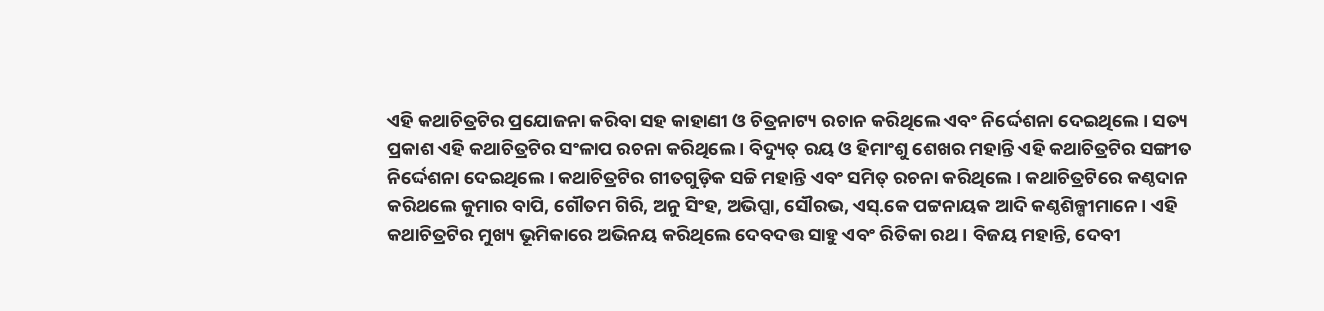ଏହି କଥାଚିତ୍ରଟିର ପ୍ରଯୋଜନା କରିବା ସହ କାହାଣୀ ଓ ଚିତ୍ରନାଟ୍ୟ ରଚାନ କରିଥିଲେ ଏବଂ ନିର୍ଦ୍ଦେଶନା ଦେଇଥିଲେ । ସତ୍ୟ ପ୍ରକାଶ ଏହି କଥାଚିତ୍ରଟିର ସଂଳାପ ରଚନା କରିଥିଲେ । ବିଦ୍ୟୁତ୍ ରୟ ଓ ହିମାଂଶୁ ଶେଖର ମହାନ୍ତି ଏହି କଥାଚିତ୍ରଟିର ସଙ୍ଗୀତ ନିର୍ଦ୍ଦେଶନା ଦେଇଥିଲେ । କଥାଚିତ୍ରଟିର ଗୀତଗୁଡ଼ିକ ସଚ୍ଚି ମହାନ୍ତି ଏବଂ ସମିତ୍ ରଚନା କରିଥିଲେ । କଥାଚିତ୍ରଟିରେ କଣ୍ଠଦାନ କରିଥଲେ କୁମାର ବାପି, ଗୌତମ ଗିରି, ଅନୁ ସିଂହ, ଅଭିପ୍ସା, ସୌରଭ, ଏସ୍.କେ ପଟ୍ଟନାୟକ ଆଦି କଣ୍ଠଶିଳ୍ପୀମାନେ । ଏହି କଥାଚିତ୍ରଟିର ମୁଖ୍ୟ ଭୂମିକାରେ ଅଭିନୟ କରିଥିଲେ ଦେବଦତ୍ତ ସାହୁ ଏବଂ ରିତିକା ରଥ । ବିଜୟ ମହାନ୍ତି, ଦେବୀ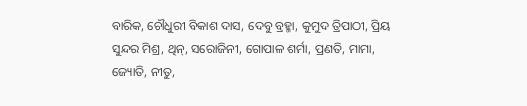ବାରିକ, ଚୌଧୁରୀ ବିକାଶ ଦାସ, ଦେବୁ ବ୍ରହ୍ମା, କୁମୁଦ ତ୍ରିପାଠୀ, ପ୍ରିୟ ସୁନ୍ଦର ମିଶ୍ର, ଥିନ୍, ସରୋଜିନୀ, ଗୋପାଳ ଶର୍ମା, ପ୍ରଣତି, ମାମା, ଜ୍ୟୋତି, ନୀତୁ,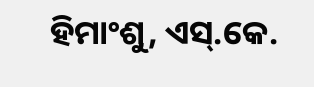ହିମାଂଶୁ, ଏସ୍.କେ.